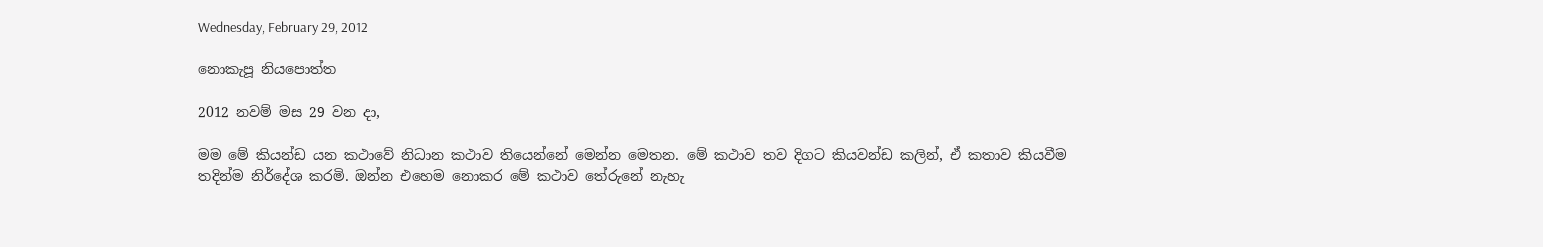Wednesday, February 29, 2012

නොකැපූ නියපොත්ත

2012 නවම් මස 29 වන දා,

මම මේ කියන්ඩ යන කථාවේ නිධාන කථාව තියෙන්නේ මෙන්න මෙතන. මේ කථාව තව දිගට කියවන්ඩ කලින්, ඒ කතාව කියවීම තදින්ම නිර්දේශ කරමි. ඔන්න එහෙම නොකර මේ කථාව තේරුනේ නැහැ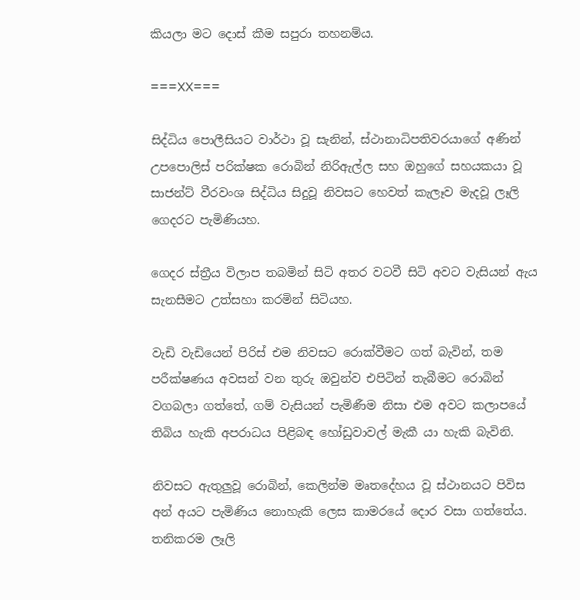කියලා මට දොස් කීම සපුරා තහනම්ය.

===XX===

සිද්ධිය පොලීසියට වාර්ථා වූ සැනින්, ස්ථානාධිපතිවරයාගේ අණින් උපපොලිස් පරික්ෂක රොබින් නිරිඇල්ල සහ ඔහුගේ සහයකයා වූ සාජන්ට් වීරවංශ සිද්ධිය සිදුවූ නිවසට හෙවත් කැලෑව මැදවූ ලෑලි ගෙදරට පැමිණියහ.

ගෙදර ස්ත්‍රීය විලාප තබමින් සිටි අතර වටවී සිටි අවට වැසියන් ඇය සැනසීමට උත්සහා කරමින් සිටියහ.

වැඩි වැඩියෙන් පිරිස් එම නිවසට රොක්වීමට ගත් බැවින්, තම පරීක්ෂණය අවසන් වන තුරු ඔවුන්ව එපිටින් තැබීමට රොබින් වගබලා ගත්තේ, ගම් වැසියන් පැමිණීම නිසා එම අවට කලාපයේ තිබිය හැකි අපරාධය පිළිබඳ හෝඩුවාවල් මැකී යා හැකි බැවිනි.

නිවසට ඇතුලුවූ රොබින්, කෙලින්ම මෘතදේහය වූ ස්ථානයට පිවිස අන් අයට පැමිණිය නොහැකි ලෙස කාමරයේ දොර වසා ගත්තේය. තනිකරම ලෑලි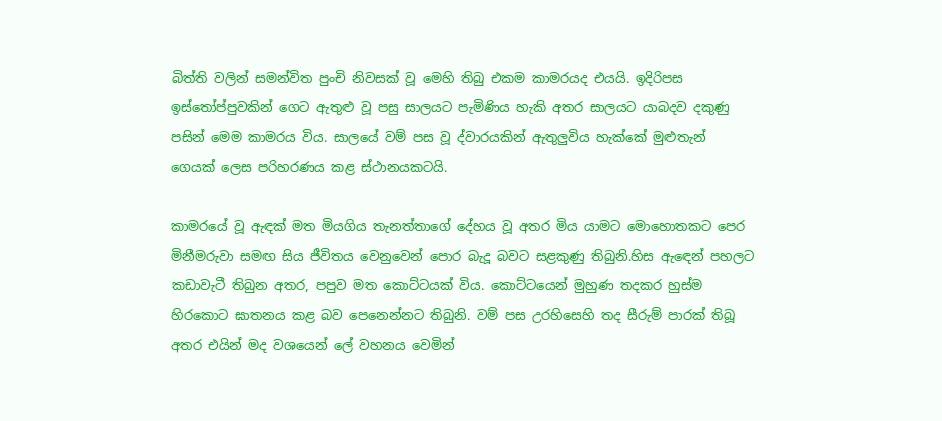බිත්ති වලින් සමන්විත පුංචි නිවසක් වූ මෙහි තිබු එකම කාමරයද එයයි. ඉදිරිපස ඉස්තෝප්පුවකින් ගෙට ඇතුළු වූ පසු සාලයට පැමිණිය හැකි අතර සාලයට යාබදව දකුණු පසින් මෙම කාමරය විය. සාලයේ වම් පස වූ ද්වාරයකින් ඇතුලුවිය හැක්කේ මුළුතැන් ගෙයක් ලෙස පරිහරණය කළ ස්ථානයකටයි.

කාමරයේ වූ ඇඳක් මත මියගිය තැනත්තාගේ දේහය වූ අතර මිය යාමට මොහොතකට පෙර මිනීමරුවා සමඟ සිය ජීවිතය වෙනුවෙන් පොර බැදූ බවට සළකුණු තිබුනි.හිස ඇඳෙන් පහලට කඩාවැටී තිබුන අතර, පපුව මත කොට්ටයක් විය. කොට්ටයෙන් මුහුණ තදකර හුස්ම හිරකොට ඝාතනය කළ බව පෙනෙන්නට තිබුනි. වම් පස උරහිසෙහි තද සීරුම් පාරක් තිබූ අතර එයින් මද වශයෙන් ලේ වහනය වෙමින්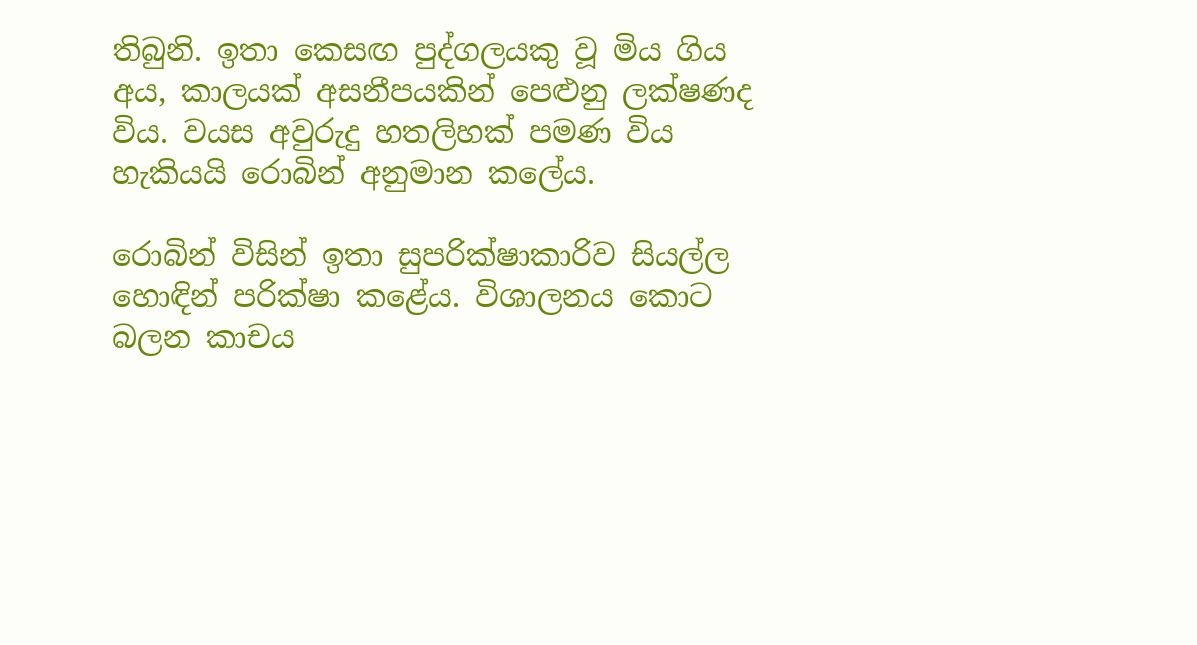තිබුනි. ඉතා කෙසඟ පුද්ගලයකු වූ මිය ගිය අය, කාලයක් අසනීපයකින් පෙළුනු ලක්ෂණද විය. වයස අවුරුදු හතලිහක් පමණ විය හැකියයි රොබින් අනුමාන කලේය.

රොබින් විසින් ඉතා සුපරික්ෂාකාරිව සියල්ල හොඳින් පරික්ෂා කළේය. විශාලනය කොට බලන කාචය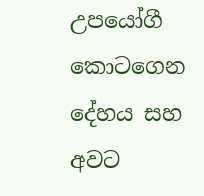උපයෝගී කොටගෙන දේහය සහ අවට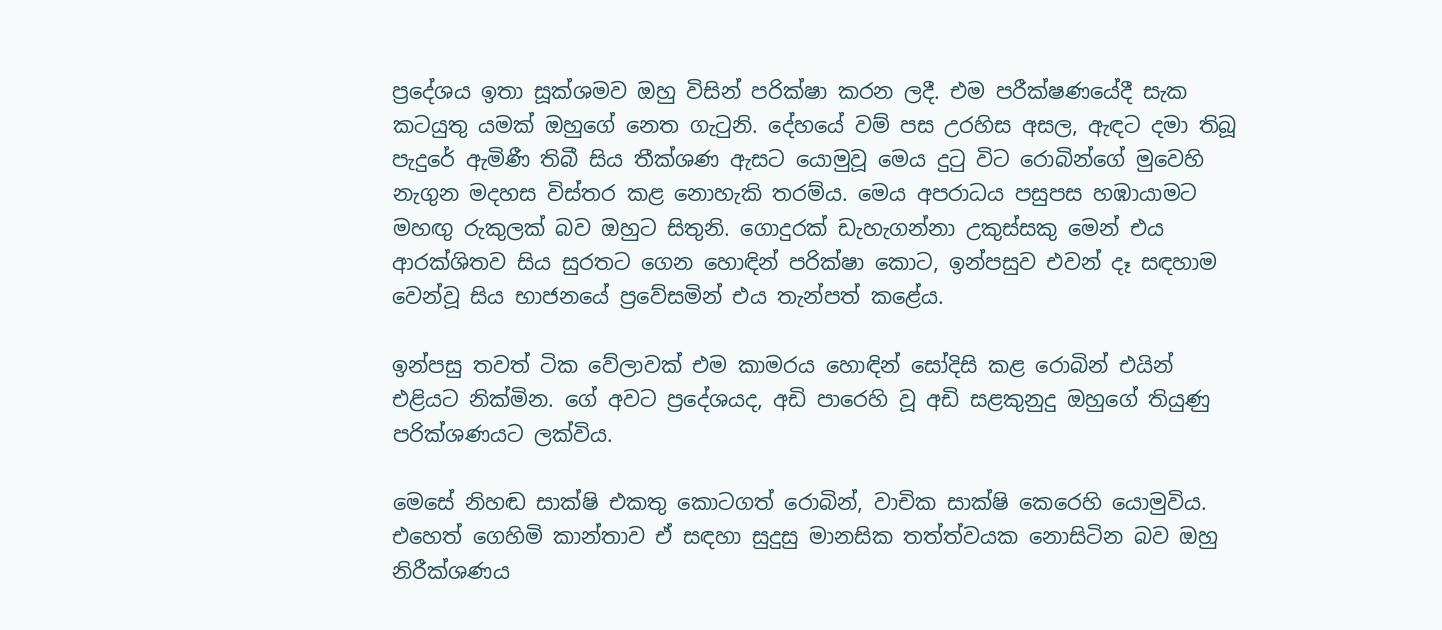ප්‍රදේශය ඉතා සූක්ශමව ඔහු විසින් පරික්ෂා කරන ලදී. එම පරීක්ෂණයේදී සැක කටයුතු යමක් ඔහුගේ නෙත ගැටුනි. දේහයේ වම් පස උරහිස අසල, ඇඳට දමා තිබූ පැදුරේ ඇමිණී තිබී සිය තීක්ශණ ඇසට යොමුවූ මෙය දුටු විට රොබින්ගේ මුවෙහි නැගුන මදහස විස්තර කළ නොහැකි තරම්ය. මෙය අපරාධය පසුපස හඹායාමට මහඟු රුකුලක් බව ඔහුට සිතුනි. ගොදුරක් ඩැහැගන්නා උකුස්සකු මෙන් එය ආරක්ශිතව සිය සුරතට ගෙන හොඳින් පරික්ෂා කොට, ඉන්පසුව එවන් දෑ සඳහාම වෙන්වූ සිය භාජනයේ ප්‍රවේසමින් එය තැන්පත් කළේය.

ඉන්පසු තවත් ටික වේලාවක් එම කාමරය හොඳින් සෝදිසි කළ රොබින් එයින් එළියට නික්මින. ගේ අවට ප්‍රදේශයද, අඩි පාරෙහි වූ අඩි සළකුනුදු ඔහුගේ තියුණු පරික්ශණයට ලක්විය.

මෙසේ නිහඬ සාක්ෂි එකතු කොටගත් රොබින්, වාචික සාක්ෂි කෙරෙහි යොමුවිය. එහෙත් ගෙහිමි කාන්තාව ඒ සඳහා සුදුසු මානසික තත්ත්වයක නොසිටින බව ඔහු නිරීක්ශණය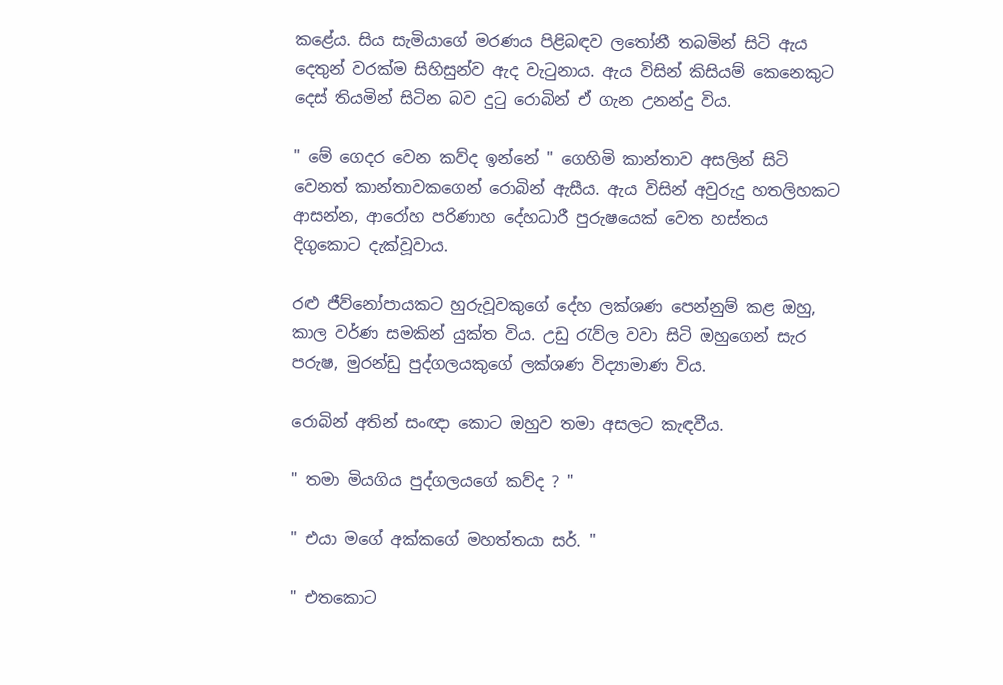කළේය. සිය සැමියාගේ මරණය පිළිබඳව ලතෝනී තබමින් සිටි ඇය දෙතුන් වරක්ම සිහිසුන්ව ඇද වැටුනාය. ඇය විසින් කිසියම් කෙනෙකුට දෙස් තියමින් සිටින බව දුටු රොබින් ඒ ගැන උනන්දු විය.

" මේ ගෙදර වෙන කව්ද ඉන්නේ " ගෙහිමි කාන්තාව අසලින් සිටි වෙනත් කාන්තාවකගෙන් රොබින් ඇසීය. ඇය විසින් අවුරුදු හතලිහකට ආසන්න, ආරෝහ පරිණාහ දේහධාරී පුරුෂයෙක් වෙත හස්තය දිගුකොට දැක්වූවාය.

රළු ජීව්නෝපායකට හුරුවූවකුගේ දේහ ලක්ශණ පෙන්නුම් කළ ඔහු, කාල වර්ණ සමකින් යුක්ත විය. උඩු රැව්ල වවා සිටි ඔහුගෙන් සැර පරුෂ, මුරන්ඩු පුද්ගලයකුගේ ලක්ශණ විද්‍යාමාණ විය.

රොබින් අතින් සංඥා කොට ඔහුව තමා අසලට කැඳවීය.

" තමා මියගිය පුද්ගලයගේ කව්ද ? "

" එයා මගේ අක්කගේ මහත්තයා සර්. "

" එතකොට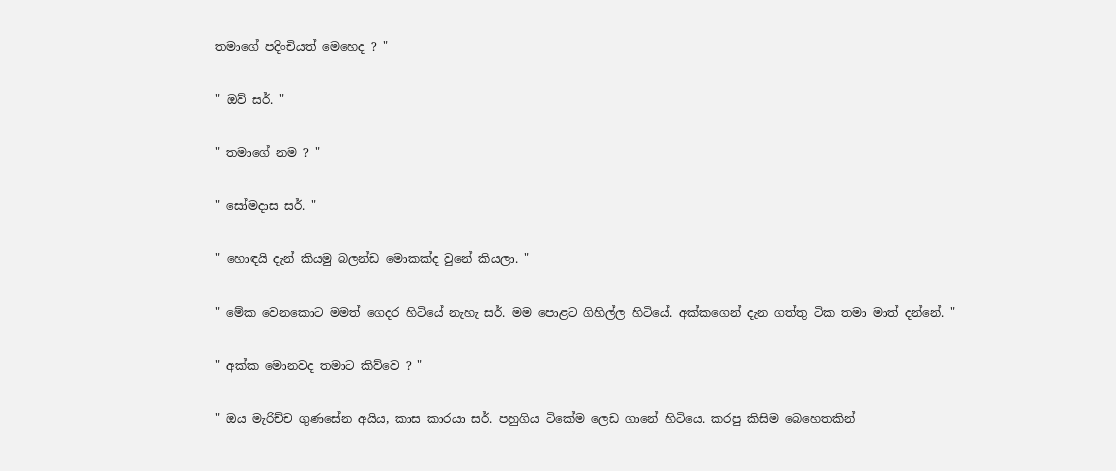තමාගේ පදිංචියත් මෙහෙද ? "

" ඔව් සර්. "

" තමාගේ නම ? "

" සෝමදාස සර්. "

" හොඳයි දැන් කියමු බලන්ඩ මොකක්ද වුනේ කියලා. "

" මේක වෙනකොට මමත් ගෙදර හිටියේ නැහැ සර්. මම පොළට ගිහිල්ල හිටියේ. අක්කගෙන් දැන ගත්තු ටික තමා මාත් දන්නේ. "

" අක්ක මොනවද තමාට කිව්වෙ ? "

" ඔය මැරිච්ච ගුණසේන අයිය, කාස කාරයා සර්. පහුගිය ටිකේම ලෙඩ ගානේ හිටියෙ. කරපු කිසිම බෙහෙතකින්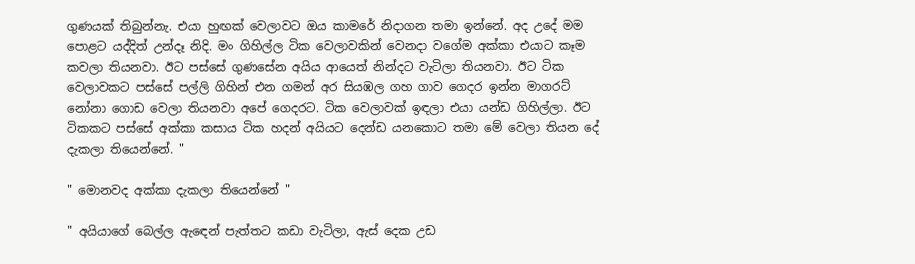ගුණයක් තිබුන්නැ. එයා හුඟක් වෙලාවට ඔය කාමරේ නිදාගන තමා ඉන්නේ. අද උදේ මම පොළට යද්දිත් උන්දෑ නිදි. මං ගිහිල්ල ටික වෙලාවකින් වෙනදා වගේම අක්කා එයාට කෑම කවලා තියනවා. ඊට පස්සේ ගුණසේන අයිය ආයෙත් නින්දට වැටිලා තියනවා. ඊට ටික වෙලාවකට පස්සේ පල්ලි ගිහින් එන ගමන් අර සියඹල ගහ ගාව ගෙදර ඉන්න මාගරට් නෝනා ගොඩ වෙලා තියනවා අපේ ගෙදරට. ටික වෙලාවක් ඉඳලා එයා යන්ඩ ගිහිල්ලා. ඊට ටිකකට පස්සේ අක්කා කසාය ටික හදන් අයියට දෙන්ඩ යනකොට තමා මේ වෙලා තියන දේ දැකලා තියෙන්නේ. "

" මොනවද අක්කා දැකලා තියෙන්නේ "

" අයියාගේ බෙල්ල ඇඳෙන් පැත්තට කඩා වැටිලා, ඇස් දෙක උඩ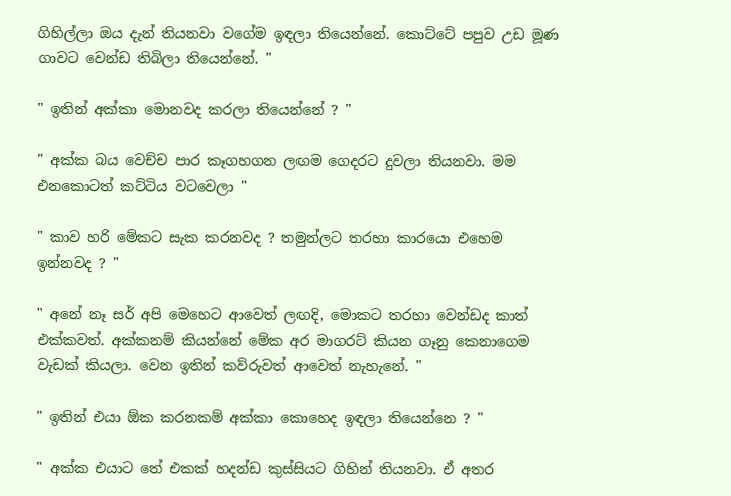ගිහිල්ලා ඔය දැන් තියනවා වගේම ඉඳලා තියෙන්නේ. කොට්ටේ පපුව උඩ මූණ ගාවට වෙන්ඩ තිබිලා තියෙන්නේ. "

" ඉතින් අක්කා මොනවද කරලා තියෙන්නේ ? "

" අක්ක බය වෙච්ච පාර කෑගහගන ලඟම ගෙදරට දුවලා තියනවා. මම එනකොටත් කට්ටිය වටවෙලා "

" කාව හරි මේකට සැක කරනවද ? තමුන්ලට තරහා කාරයො එහෙම ඉන්නවද ? "

" අනේ නෑ සර් අපි මෙහෙට ආවෙත් ලඟදි, මොකට තරහා වෙන්ඩද කාත් එක්කවත්. අක්කනම් කියන්නේ මේක අර මාගරට් කියන ගෑනු කෙනාගෙම වැඩක් කියලා. වෙන ඉතින් කව්රුවත් ආවෙත් නැහැනේ. "

" ඉතින් එයා ඕක කරනකම් අක්කා කොහෙද ඉඳලා තියෙන්නෙ ? "

" අක්ක එයාට තේ එකක් හදන්ඩ කුස්සියට ගිහින් තියනවා. ඒ අතර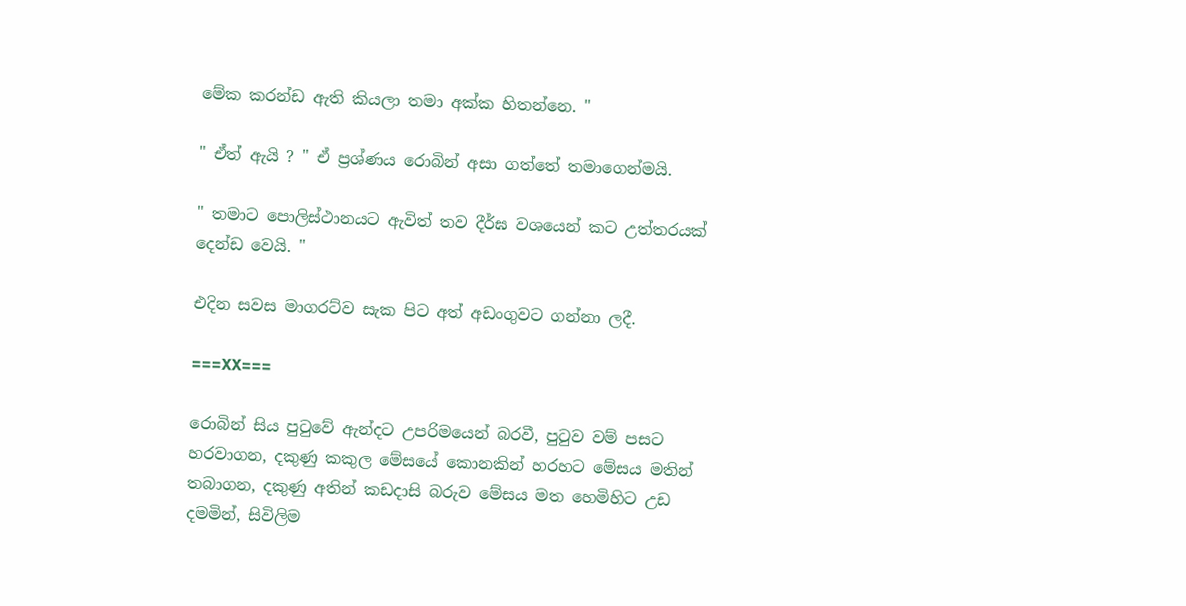මේක කරන්ඩ ඇති කියලා තමා අක්ක හිතන්නෙ. "

" ඒත් ඇයි ? " ඒ ප්‍රශ්ණය රොබින් අසා ගත්තේ තමාගෙන්මයි.

" තමාට පොලිස්ථානයට ඇවිත් තව දීර්ඝ වශයෙන් කට උත්තරයක් දෙන්ඩ වෙයි. "

එදින සවස මාගරට්ව සැක පිට අත් අඩංගුවට ගන්නා ලදී.

===XX===

රොබින් සිය පුටුවේ ඇන්දට උපරිමයෙන් බරවී, පුටුව වම් පසට හරවාගන, දකුණු කකුල මේසයේ කොනකින් හරහට මේසය මතින් තබාගන, දකුණු අතින් කඩදාසි බරුව මේසය මත හෙමිහිට උඩ දමමින්, සිවිලිම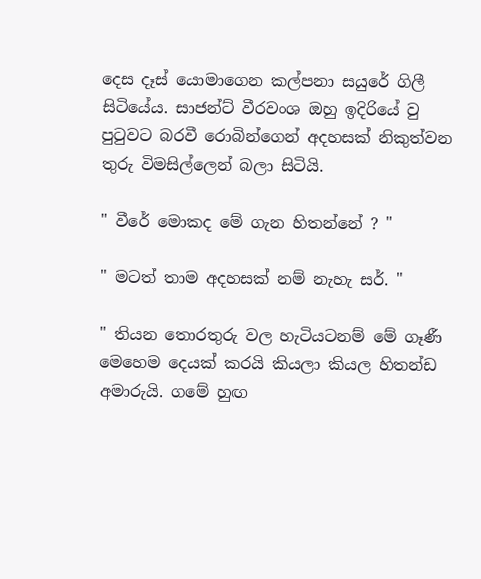දෙස දෑස් යොමාගෙන කල්පනා සයුරේ ගිලී සිටියේය. සාජන්ට් වීරවංශ ඔහු ඉදිරියේ වු පුටුවට බරවී රොබින්ගෙන් අදහසක් නිකුත්වන තුරු විමසිල්ලෙන් බලා සිටියි.

" වීරේ මොකද මේ ගැන හිතන්නේ ? "

" මටත් තාම අදහසක් නම් නැහැ සර්. "

" තියන තොරතුරු වල හැටියටනම් මේ ගෑණී මෙහෙම දෙයක් කරයි කියලා කියල හිතන්ඩ අමාරුයි. ගමේ හුඟ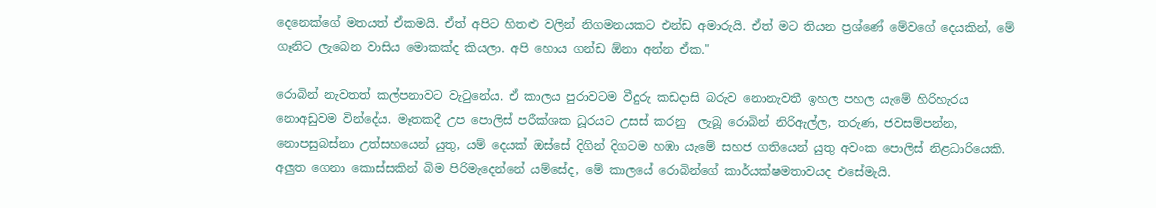දෙනෙක්ගේ මතයත් ඒකමයි. ඒත් අපිට හිතළු වලින් නිගමනයකට එන්ඩ අමාරුයි. ඒත් මට තියන ප්‍රශ්ණේ මේවගේ දෙයකින්, මේ ගෑනිට ලැබෙන වාසිය මොකක්ද කියලා. අපි හොය ගන්ඩ ඕනා අන්න ඒක."

රොබින් නැවතත් කල්පනාවට වැටුනේය. ඒ කාලය පුරාවටම වීදුරු කඩදාසි බරුව නොනැවතී ඉහල පහල යැමේ හිරිහැරය නොඅඩුවම වින්දේය. මෑතකදී උප පොලිස් පරීක්ශක ධූරයට උසස් කරනු  ලැබූ රොබින් නිරිඇල්ල, තරුණ, ජවසම්පන්න, නොපසුබස්නා උත්සහයෙන් යුතු, යම් දෙයක් ඔස්සේ දිගින් දිගටම හඹා යැමේ සහජ ගතියෙන් යුතු අවංක පොලිස් නිළධාරියෙකි. අලුත ගෙනා කොස්සකින් බිම පිරිමැදෙන්නේ යම්සේද, මේ කාලයේ රොබින්ගේ කාර්යක්ෂමතාවයද එසේමැයි.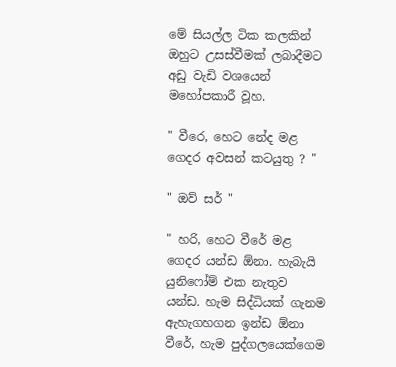මේ සියල්ල ටික කලකින් ඔහුට උසස්වීමක් ලබාදීමට අඩු වැඩි වශයෙන් මහෝපකාරී වූහ.

" වීරෙ, හෙට නේද මළ ගෙදර අවසන් කටයුතු ? "

" ඔව් සර් "

" හරි, හෙට වීරේ මළ ගෙදර යන්ඩ ඕනා. හැබැයි යුනිෆෝම් එක නැතුව යන්ඩ. හැම සිද්ධියක් ගැනම ඇහැගහගන ඉන්ඩ ඕනා වීරේ, හැම පුද්ගලයෙක්ගෙම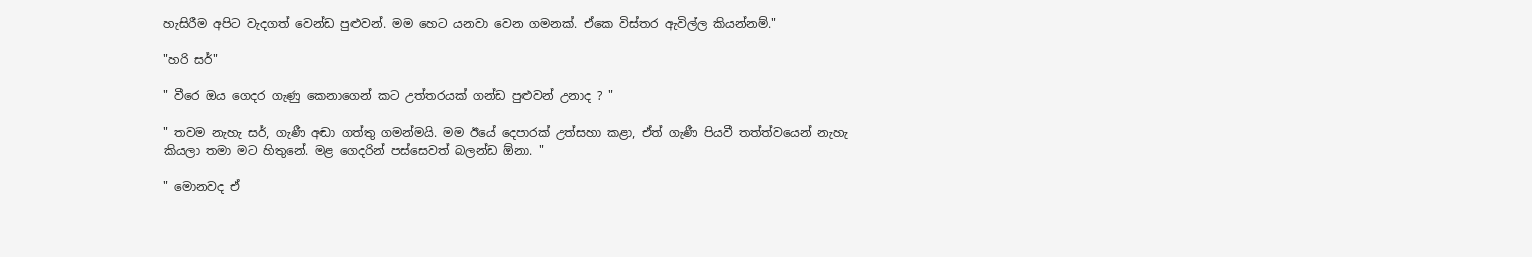හැසිරීම අපිට වැදගත් වෙන්ඩ පුළුවන්. මම හෙට යනවා වෙන ගමනක්. ඒකෙ විස්තර ඇවිල්ල කියන්නම්."

"හරි සර්"

" වීරෙ ඔය ගෙදර ගැණු කෙනාගෙන් කට උත්තරයක් ගන්ඩ පුළුවන් උනාද ? "

" තවම නැහැ සර්, ගැණී අඬා ගත්තු ගමන්මයි. මම ඊයේ දෙපාරක් උත්සහා කළා, ඒත් ගැණී පියවී තත්ත්වයෙන් නැහැ කියලා තමා මට හිතුනේ. මළ ගෙදරින් පස්සෙවත් බලන්ඩ ඕනා. "

" මොනවද ඒ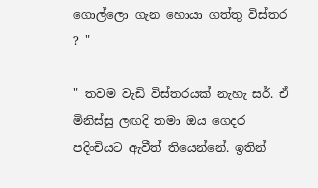ගොල්ලො ගැන හොයා ගත්තු විස්තර ? "

" තවම වැඩි විස්තරයක් නැහැ සර්. ඒ මිනිස්සු ලඟදි තමා ඔය ගෙදර පදිංචියට ඇවීත් තියෙන්නේ. ඉතින්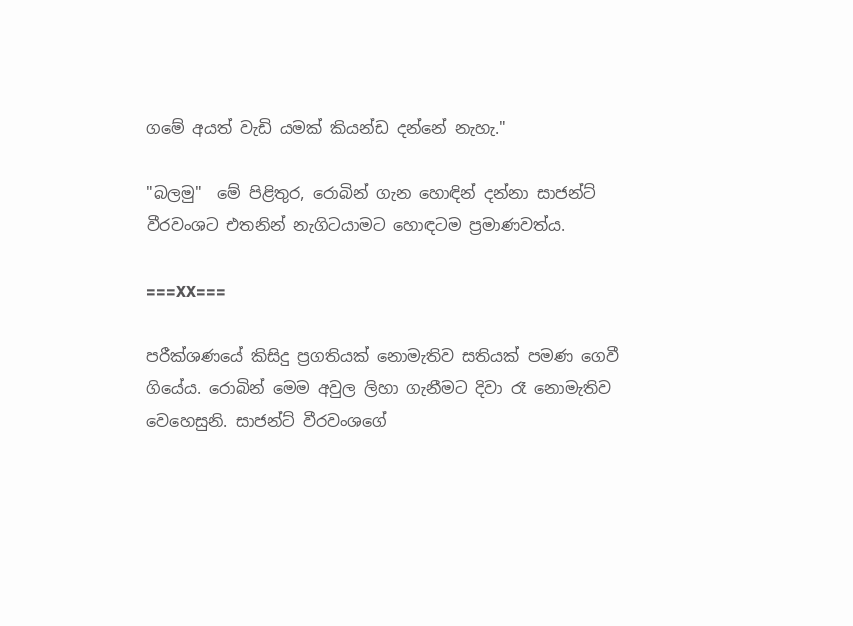ගමේ අයත් වැඩි යමක් කියන්ඩ දන්නේ නැහැ."

"බලමු"  මේ පිළිතුර, රොබින් ගැන හොඳින් දන්නා සාජන්ට් වීරවංශට එතනින් නැගිටයාමට හොඳටම ප්‍රමාණවත්ය.

===XX===

පරීක්ශණයේ කිසිදු ප්‍රගතියක් නොමැතිව සතියක් පමණ ගෙවී ගියේය. රොබින් මෙම අවුල ලිහා ගැනීමට දිවා රෑ නොමැතිව වෙහෙසුනි. සාජන්ට් වීරවංශගේ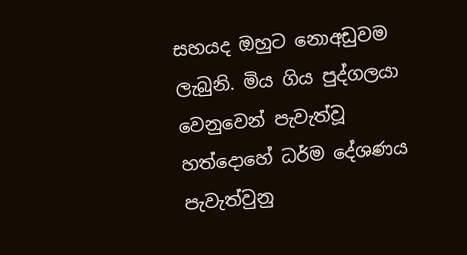සහයද ඔහුට නොඅඩුවම ලැබුනි. මිය ගිය පුද්ගලයා වෙනුවෙන් පැවැත්වූ හත්දොහේ ධර්ම දේශණය පැවැත්වුනු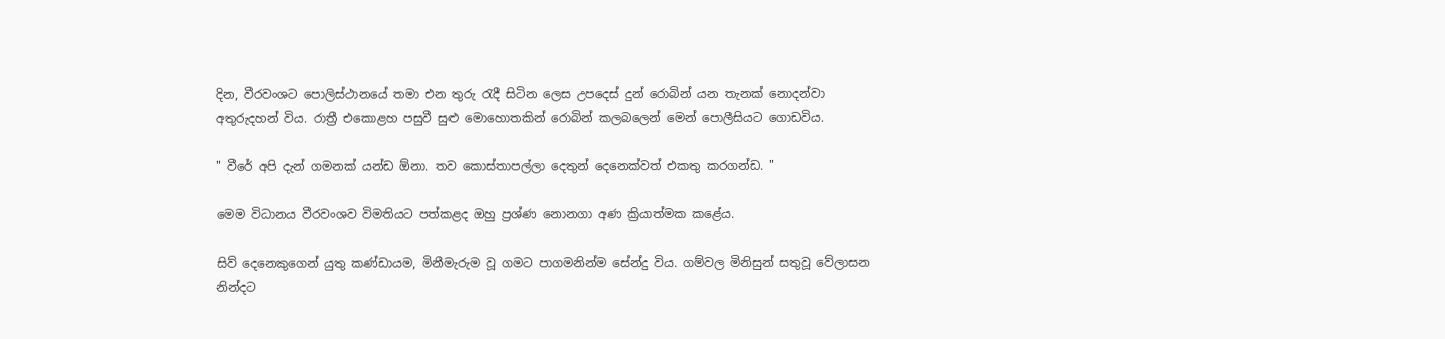දින, වීරවංශට පොලිස්ථානයේ තමා එන තුරු රැදී සිටින ලෙස උපදෙස් දුන් රොබින් යන තැනක් නොදන්වා අතුරුදහන් විය. රාත්‍රී එකොළහ පසුවී සුළු මොහොතකින් රොබින් කලබලෙන් මෙන් පොලීසියට ගොඩවිය.

" වීරේ අපි දැන් ගමනක් යන්ඩ ඕනා. තව කොස්තාපල්ලා දෙතුන් දෙනෙක්වත් එකතු කරගන්ඩ. "

මෙම විධානය වීරවංශව විමතියට පත්කළද ඔහු ප්‍රශ්ණ නොනගා අණ ක්‍රියාත්මක කළේය.

සිව් දෙනෙකුගෙන් යුතු කණ්ඩායම, මිනීමැරුම වූ ගමට පාගමනින්ම සේන්දු විය. ගම්වල මිනිසුන් සතුවූ වේලාසන නින්දට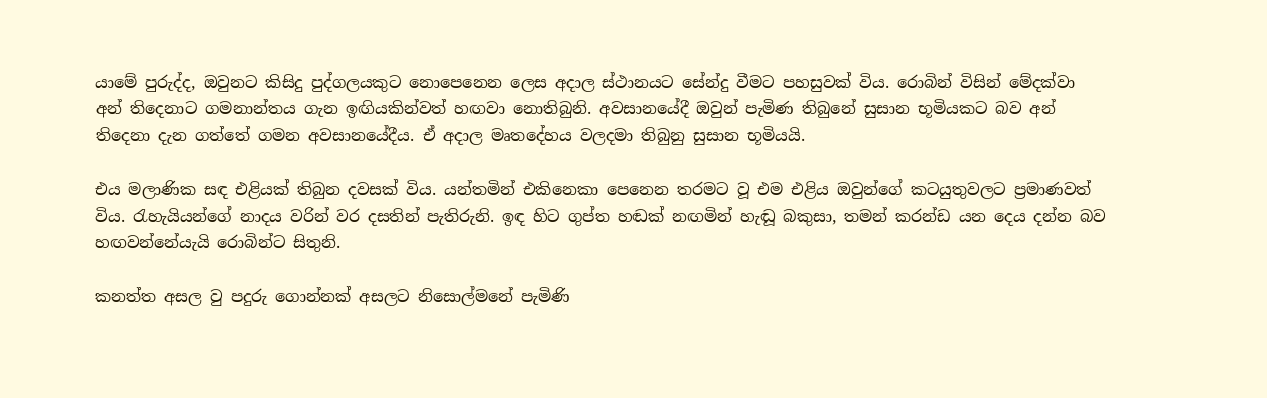යාමේ පුරුද්ද, ඔවුනට කිසිදු පුද්ගලයකුට නොපෙනෙන ලෙස අදාල ස්ථානයට සේන්දු වීමට පහසුවක් විය. රොබින් විසින් මේදක්වා අන් තිදෙනාට ගමනාන්තය ගැන ඉඟියකින්වත් හඟවා නොතිබුනි. අවසානයේදී ඔවුන් පැමිණ තිබුනේ සුසාන භූමියකට බව අන් තිදෙනා දැන ගත්තේ ගමන අවසානයේදීය. ඒ අදාල මෘතදේහය වලදමා තිබුනු සුසාන භූමියයි.

එය මලාණික සඳ එළියක් තිබුන දවසක් විය. යන්තමින් එකිනෙකා පෙනෙන තරමට වූ එම එළිය ඔවුන්ගේ කටයුතුවලට ප්‍රමාණවත් විය. රැහැයියන්ගේ නාදය වරින් වර දසතින් පැතිරුනි. ඉඳ හිට ගුප්ත හඬක් නඟමින් හැඬූ බකුසා, තමන් කරන්ඩ යන දෙය දන්න බව හඟවන්නේයැයි රොබින්ට සිතුනි.

කනත්ත අසල වු පදුරු ගොන්නක් අසලට නිසොල්මනේ පැමිණි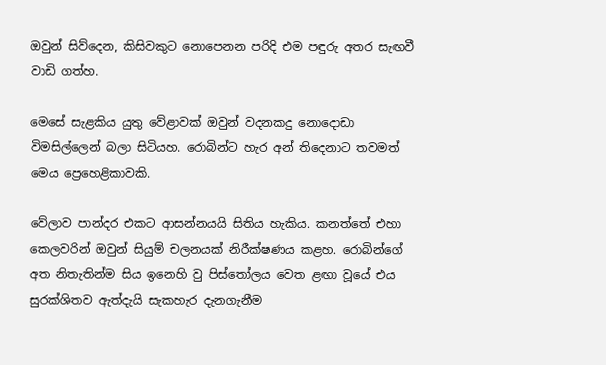ඔවුන් සිව්දෙන, කිසිවකුට නොපෙනන පරිදි එම පඳුරු අතර සැඟවී වාඩි ගත්හ.

මෙසේ සැළකිය යුතු වේළාවක් ඔවුන් වදනකදු නොදොඩා විමසිල්ලෙන් බලා සිටියහ. රොබින්ට හැර අන් තිදෙනාට තවමත් මෙය ප්‍රෙහෙළිකාවකි.

වේලාව පාන්දර එකට ආසන්න‍යයි සිතිය හැකිය. කනත්තේ එහා කෙලවරින් ඔවුන් සියුම් චලනයක් නිරීක්ෂණය කළහ. රොබින්ගේ අත නිතැතින්ම සිය ඉනෙහි වු පිස්තෝලය වෙත ළඟා වූයේ එය සුරක්ශිතව ඇත්දැයි සැකහැර දැනගැනීම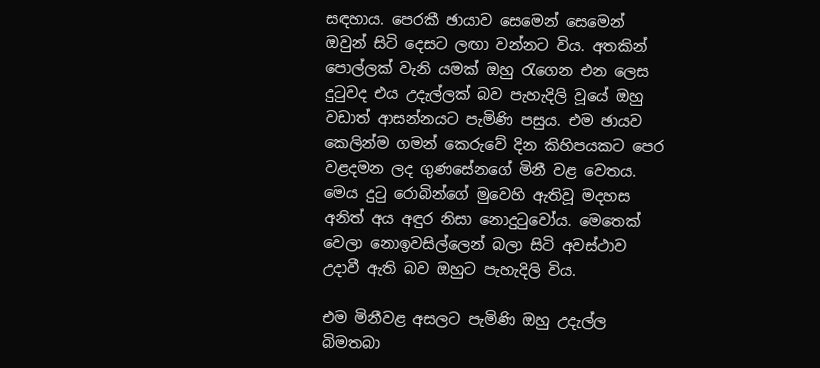සඳහාය. පෙරකී ඡායාව සෙමෙන් සෙමෙන් ඔවුන් සිටි දෙසට ලඟා වන්නට විය. අතකින් පොල්ලක් වැනි යමක් ඔහු රැගෙන එන ලෙස දුටුවද එය උදැල්ලක් බව පැහැදිලි වූයේ ඔහු වඩාත් ආසන්නයට පැමිණි පසුය. එම ඡායව කෙලින්ම ගමන් කෙරුවේ දින කිහිපයකට පෙර වළදමන ලද ගුණසේනගේ මිනී වළ වෙතය. මෙය දුටු රොබින්ගේ මුවෙහි ඇතිවූ මදහස අනිත් අය අඳුර නිසා නොදුටුවෝය. මෙතෙක් වෙලා නොඉවසිල්ලෙන් බලා සිටි අවස්ථාව උදාවී ඇති බව ඔහුට පැහැදිලි විය.

එම මිනීවළ අසලට පැමිණි ඔහු උදැල්ල බිමතබා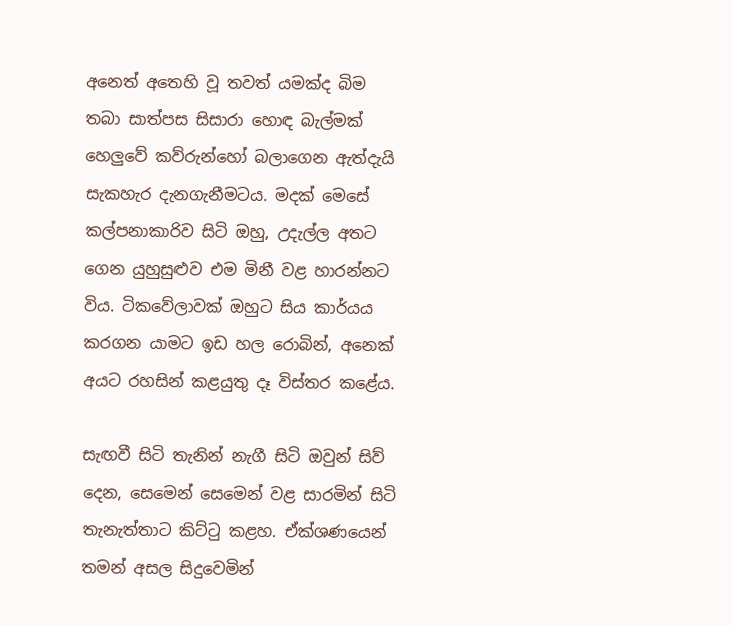අනෙත් අතෙහි වූ තවත් යමක්ද බිම තබා සාත්පස සිසාරා හොඳ බැල්මක් හෙලුවේ කව්රුන්හෝ බලාගෙන ඇත්දැයි සැකහැර දැනගැනීමටය. මදක් මෙසේ කල්පනාකාරිව සිටි ඔහු, උදැල්ල අතට ගෙන යුහුසුළුව එම මිනී වළ හාරන්නට විය. ටිකවේලාවක් ඔහුට සිය කාර්යය කරගන යාමට ඉඩ හල රොබින්, අනෙක් අයට රහසින් කළයුතු දෑ විස්තර කළේය.

සැඟවී සිටි තැනින් නැගී සිටි ඔවුන් සිව් දෙන, සෙමෙන් සෙමෙන් වළ සාරමින් සිටි තැනැත්තාට කිට්ටු කළහ. ඒක්ශණයෙන් තමන් අසල සිදුවෙමින්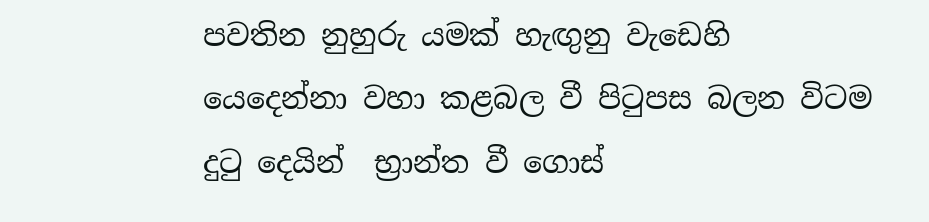පවතින නුහුරු යමක් හැඟුනු වැඩෙහි යෙදෙන්නා වහා කළබල වී පිටුපස බලන විටම දුටු දෙයින්  භ්‍රාන්ත වී ගොස්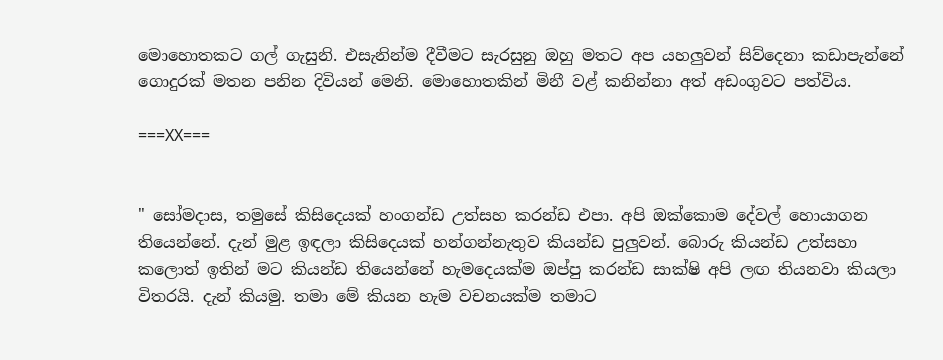මොහොතකට ගල් ගැසුනි. එසැනින්ම දීවීමට සැරසුනු ඔහු මතට අප යහලුවන් සිව්දෙනා කඩාපැන්නේ ගොදුරක් මතන පනින දිවියන් මෙනි. මොහොතකින් මිනී වළ් කනින්නා අත් අඩංගුවට පත්විය.

===XX===


" සෝමදාස, තමුසේ කිසිදෙයක් හංගන්ඩ උත්සහ කරන්ඩ එපා. අපි ඔක්කොම දේවල් හොයාගන තියෙන්නේ. දැන් මුළ ඉඳලා කිසිදෙයක් හන්ගන්නැතුව කියන්ඩ පුලුවන්. බොරු කියන්ඩ උත්සහා කලොත් ඉතින් මට කියන්ඩ තියෙන්නේ හැමදෙයක්ම ඔප්පු කරන්ඩ සාක්ෂි අපි ලඟ තියනවා කියලා විතරයි. දැන් කියමු. තමා මේ කියන හැම වචනයක්ම තමාට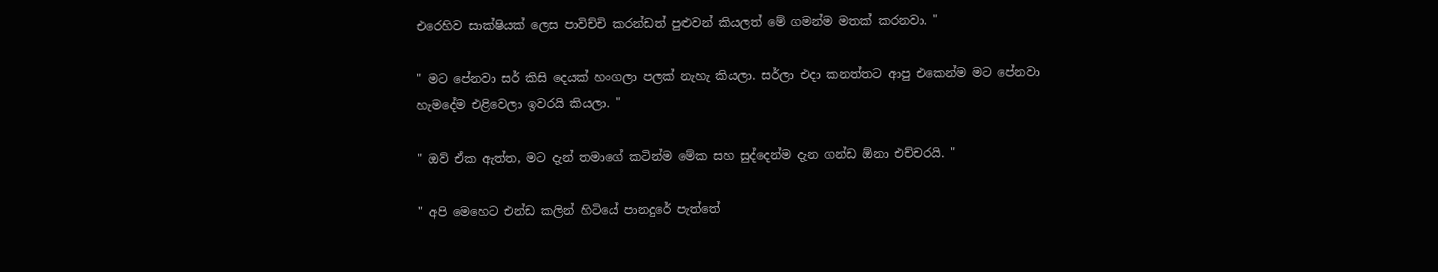එරෙහිව සාක්ෂියක් ලෙස පාවිච්චි කරන්ඩත් පුළුවන් කියලත් මේ ගමන්ම මතක් කරනවා. "

" මට පේනවා සර් කිසි දෙයක් හංගලා පලක් නැහැ කියලා. සර්ලා එදා කනත්තට ආපු එකෙන්ම මට පේනවා හැමදේම එළිවෙලා ඉවරයි කියලා. "

" ඔව් ඒක ඇත්ත, මට දැන් තමාගේ කටින්ම මේක සහ සුද්දෙන්ම දැන ගන්ඩ ඕනා එච්චරයි. "

" අපි මෙහෙට එන්ඩ කලින් හිටියේ පානදුරේ පැත්තේ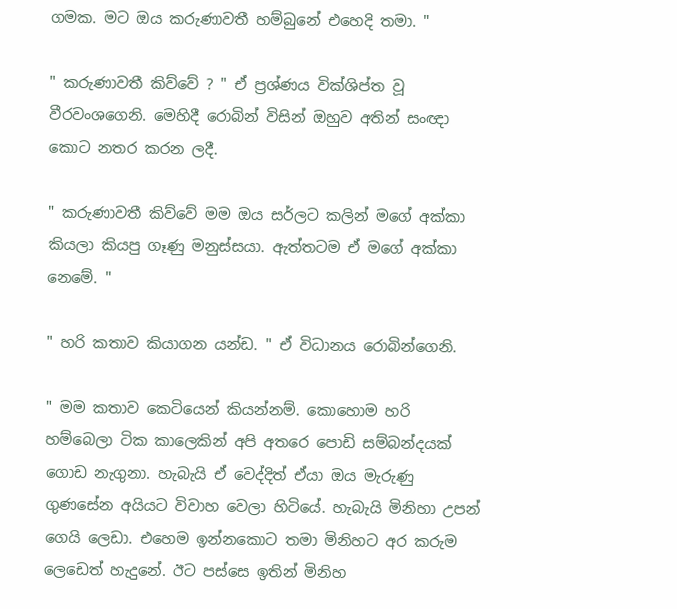ගමක. මට ඔය කරුණාවතී හම්බුනේ එහෙදි තමා. "

" කරුණාවතී කිව්වේ ? " ඒ ප්‍රශ්ණය වික්ශිප්ත වූ වීරවංශගෙනි. මෙහිදී රොබින් විසින් ඔහුව අතින් සංඥා කොට නතර කරන ලදී.

" කරුණාවතී කිව්වේ මම ඔය සර්ලට කලින් මගේ අක්කා කියලා කියපු ගෑණු මනුස්සයා. ඇත්තටම ඒ මගේ අක්කා නෙමේ. "

" හරි කතාව කියාගන යන්ඩ. " ඒ විධානය රොබින්ගෙනි.

" මම කතාව කෙටියෙන් කියන්නම්. කොහොම හරි හම්බෙලා ටික කාලෙකින් අපි අතරෙ පොඩි සම්බන්දයක් ගොඩ නැගුනා. හැබැයි ඒ වෙද්දිත් ඒයා ඔය මැරුණු ගුණසේන අයියට විවාහ වෙලා හිටියේ. හැබැයි මිනිහා උපන් ගෙයි ලෙඩා. එහෙම ඉන්නකොට තමා මිනිහට අර කරුම ලෙඩෙත් හැදුනේ. ඊට පස්සෙ ඉතින් මිනිහ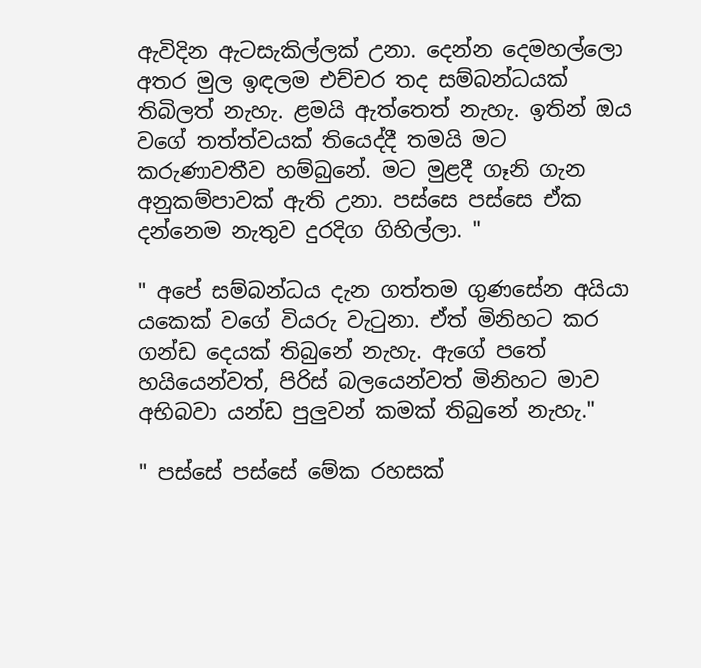ඇවිදින ඇටසැකිල්ලක් උනා. දෙන්න දෙමහල්ලො අතර මුල ඉඳලම එච්චර තද සම්බන්ධයක් තිබිලත් නැහැ. ළමයි ඇත්තෙත් නැහැ. ඉතින් ඔය වගේ තත්ත්වයක් තියෙද්දී තමයි මට කරුණාවතීව හම්බුනේ. මට මුළදී ගෑනි ගැන අනුකම්පාවක් ඇති උනා. පස්සෙ පස්සෙ ඒක දන්නෙම නැතුව දුරදිග ගිහිල්ලා. "

" අපේ සම්බන්ධය දැන ගත්තම ගුණසේන අයියා යකෙක් වගේ වියරු වැටුනා. ඒත් මිනිහට කර ගන්ඩ දෙයක් තිබුනේ නැහැ. ඇගේ පතේ හයියෙන්වත්, පිරිස් බලයෙන්වත් මිනිහට මාව අභිබවා යන්ඩ පුලුවන් කමක් තිබුනේ නැහැ."

" පස්සේ පස්සේ මේක රහසක්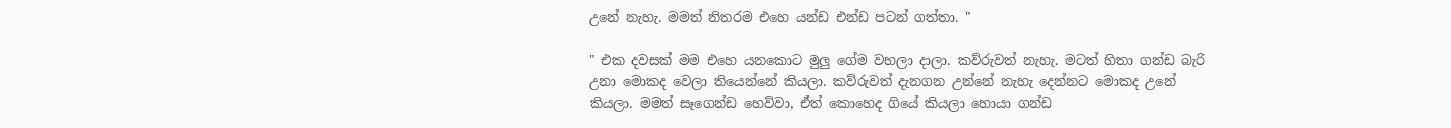උනේ නැහැ. මමත් නිතරම එහෙ යන්ඩ එන්ඩ පටන් ගත්තා. "

" එක දවසක් මම එහෙ යනකොට මුලු ගේම වහලා දාලා. කව්රුවත් නැහැ. මටත් හිතා ගන්ඩ බැරි උනා මොකද වෙලා තියෙන්නේ කියලා. කව්රුවත් දැනගන උන්නේ නැහැ දෙන්නට මොකද උනේ කියලා. මමත් සෑගෙන්ඩ හෙව්වා, ඒත් කොහෙද ගියේ කියලා හොයා ගන්ඩ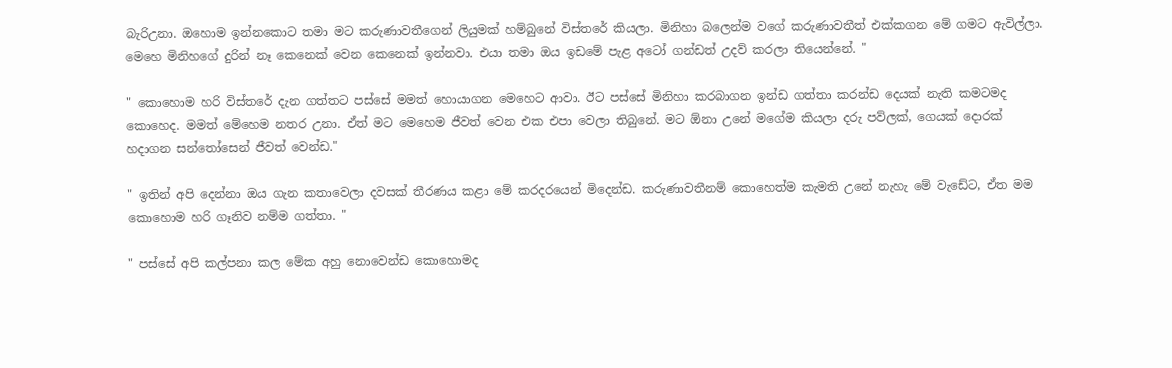බැරිඋනා. ඔහොම ඉන්නකොට තමා මට කරුණාවතීගෙන් ලියුමක් හම්බුනේ විස්තරේ කියලා. මිනිහා බලෙන්ම වගේ කරුණාවතීත් එක්කගන මේ ගමට ඇවිල්ලා. මෙහෙ මිනිහගේ දුරින් නෑ කෙනෙක් වෙන කෙනෙක් ඉන්නවා. එයා තමා ඔය ඉඩමේ පැළ අටෝ ගන්ඩත් උදව් කරලා තියෙන්නේ. "

" කොහොම හරි විස්තරේ දැන ගත්තට පස්සේ මමත් හොයාගන මෙහෙට ආවා. ඊට පස්සේ මිනිහා කරබාගන ඉන්ඩ ගත්තා කරන්ඩ දෙයක් නැති කමටමද කොහෙද. මමත් මේහෙම නතර උනා. ඒත් මට මෙහෙම ජීවත් වෙන එක එපා වෙලා තිබුනේ. මට ඕනා උනේ මගේම කියලා දරු පව්ලක්, ගෙයක් දොරක් හදාගන සන්තෝසෙන් ජීවත් වෙන්ඩ."

" ඉතින් අපි දෙන්නා ඔය ගැන කතාවෙලා දවසක් තීරණය කළා මේ කරදරයෙන් මිදෙන්ඩ. කරුණාවතීනම් කොහෙත්ම කැමති උනේ නැහැ මේ වැඩේට, ඒත මම කොහොම හරි ගෑනිව නම්ම ගත්තා. "

" පස්සේ අපි කල්පනා කල මේක අහු නොවෙන්ඩ කොහොමද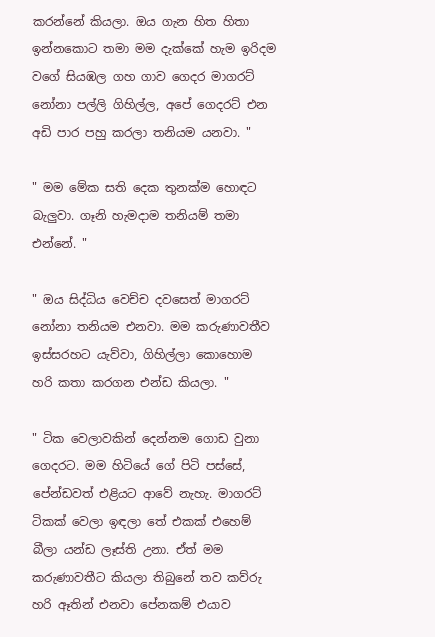කරන්නේ කියලා. ඔය ගැන හිත හිතා ඉන්නකොට තමා මම දැක්කේ හැම ඉරිදම වගේ සියඹල ගහ ගාව ගෙදර මාගරට් නෝනා පල්ලි ගිහිල්ල, අපේ ගෙදරට් එන අඩි පාර පහු කරලා තනියම යනවා. "

" මම මේක සති දෙක තුනක්ම හොඳට බැලුවා. ගෑනි හැමදාම තනියම් තමා එන්නේ. "

" ඔය සිද්ධිය වෙච්ච දවසෙත් මාගරට් නෝනා තනියම එනවා. මම කරුණාවතීව ඉස්සරහට යැව්වා, ගිහිල්ලා කොහොම හරි කතා කරගන එන්ඩ කියලා. "

" ටික වෙලාවකින් දෙන්නම ගොඩ වුනා ගෙදරට. මම හිටියේ ගේ පිටි පස්සේ, පේන්ඩවත් එළියට ආවේ නැහැ. මාගරට් ටිකක් වෙලා ඉඳලා තේ එකක් එහෙම් බීලා යන්ඩ ලෑස්ති උනා. ඒත් මම කරුණාවතීට කියලා තිබුනේ තව කව්රු හරි ඈතින් එනවා පේනකම් එයාව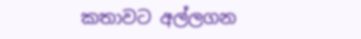කතාවට අල්ලගන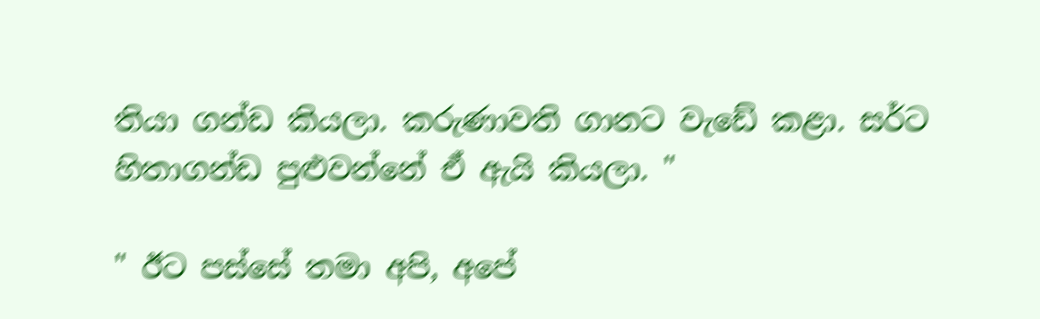තියා ගන්ඩ කියලා. කරුණාවති ගානට වැඩේ කළා. සර්ට හිතාගන්ඩ පුළුවන්නේ ඒ ඇයි කියලා. "

" ඊට පස්සේ තමා අපි, අපේ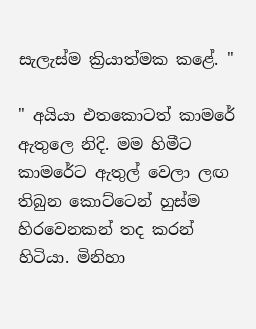සැලැස්ම ක්‍රියාත්මක කළේ. "

" අයියා එතකොටත් කාමරේ ඇතුලෙ නිදි. මම හිමීට කාමරේට ඇතුල් වෙලා ලඟ තිබුන කොට්ටෙන් හුස්ම හිරවෙනකන් තද කරන් හිටියා. මිනිහා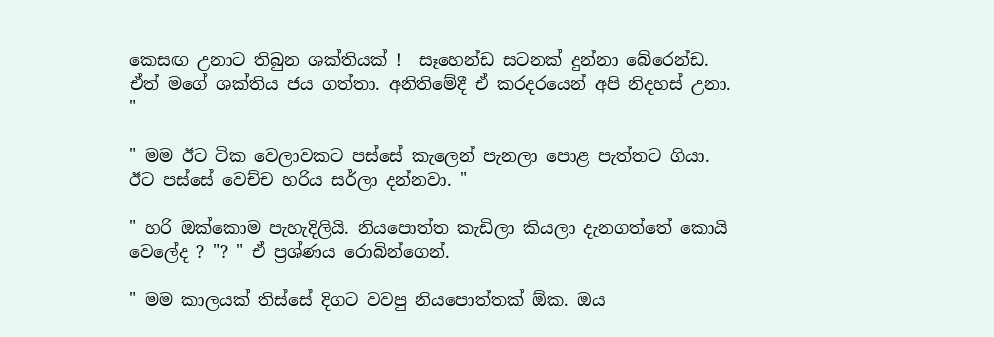කෙසඟ උනාට තිබුන ශක්තියක් !  සෑහෙන්ඩ සටනක් දුන්නා බේරෙන්ඩ. ඒත් මගේ ශක්තිය ජය ගත්තා. අනිතිමේදී ඒ කරදරයෙන් අපි නිදහස් උනා. "

" මම ඊට ටික වෙලාවකට පස්සේ කැලෙන් පැනලා පොළ පැත්තට ගියා. ඊට පස්සේ වෙච්ච හරිය සර්ලා දන්නවා. "

" හරි ඔක්කොම පැහැදිලියි. නියපොත්ත කැඩිලා කියලා දැනගත්තේ කොයි වෙලේද ? "? " ඒ ප්‍රශ්ණය රොබින්ගෙන්.

" මම කාලයක් තිස්සේ දිගට වවපු නියපොත්තක් ඕක. ඔය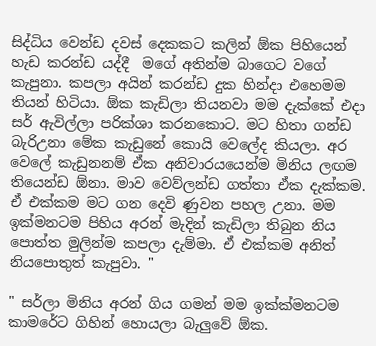සිද්ධිය වෙන්ඩ දවස් දෙකකට කලින් ඕක පිහියෙන් හැඩ කරන්ඩ යද්දී  මගේ අතින්ම බාගෙට වගේ කැපුනා. කපලා අයින් කරන්ඩ දුක හින්දා එහෙමම තියන් හිටියා. ඕක කැඩිලා තියනවා මම දැක්කේ එදා සර් ඇවිල්ලා පරික්ශා කරනකොට. මට හිතා ගන්ඩ බැරිඋනා මේක කැඩුනේ කොයි වෙලේද කියලා. අර වෙලේ කැඩුනනම් ඒක අනිවාරයයෙන්ම මිනිය ලඟම තියෙන්ඩ ඕනා. මාව වෙව්ලන්ඩ ගත්තා ඒක දැක්කම. ඒ එක්කම මට ගන දෙවි ණුවන පහල උනා. මම ඉක්මනටම පිහිය අරන් මැදින් කැඩිලා තිබුන නිය පොත්ත මුලින්ම කපලා දැම්මා. ඒ එක්කම අනිත් නියපොතුත් කැපුවා. "

" සර්ලා මිනිය අරන් ගිය ගමන් මම ඉක්ක්මනටම කාමරේට ගිහින් හොයලා බැලුවේ ඕක.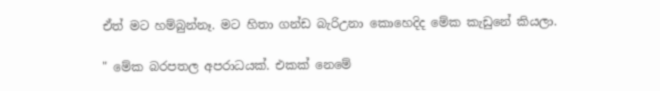ඒත් මට හම්බුන්නෑ. මට හිතා ගන්ඩ බැරිඋනා කොහෙදිද මේක කැඩුනේ කියලා.

" මේක බරපතල අපරාධයක්. එකක් නෙමේ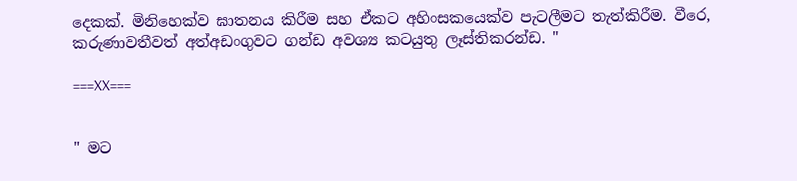දෙකක්. මිනිහෙක්ව ඝාතනය කිරීම සහ ඒකට අහිංසකයෙක්ව පැටලීමට තැත්කිරීම. වීරෙ, කරුණාවතීවත් අත්අඩංගුවට ගන්ඩ අවශ්‍ය කටයුතු ලෑස්තිකරන්ඩ. "

===XX===


" මට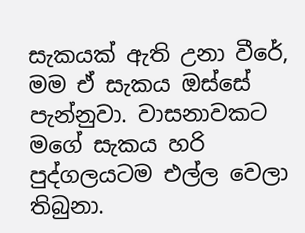සැකයක් ඇති උනා වීරේ, මම ඒ සැකය ඔස්සේ පැන්නුවා. වාසනාවකට මගේ සැකය හරි පුද්ගලයටම එල්ල වෙලා තිබුනා.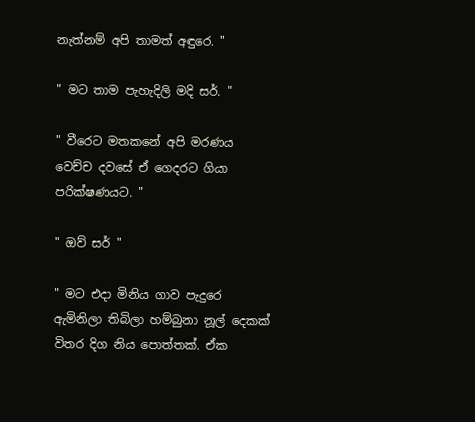නැත්නම් අපි තාමත් අඳුරෙ. "

" මට තාම පැහැදිලි මදි සර්. "

" වීරෙට මතකනේ අපි මරණය වෙච්ච දවසේ ඒ ගෙදරට ගියා පරික්ෂණයට. "

" ඔව් සර් "

" මට එදා මිනිය ගාව පැදුරෙ ඇමිනිලා තිබිලා හම්බුනා නූල් දෙකක් විතර දිග නිය පොත්තක්. ඒක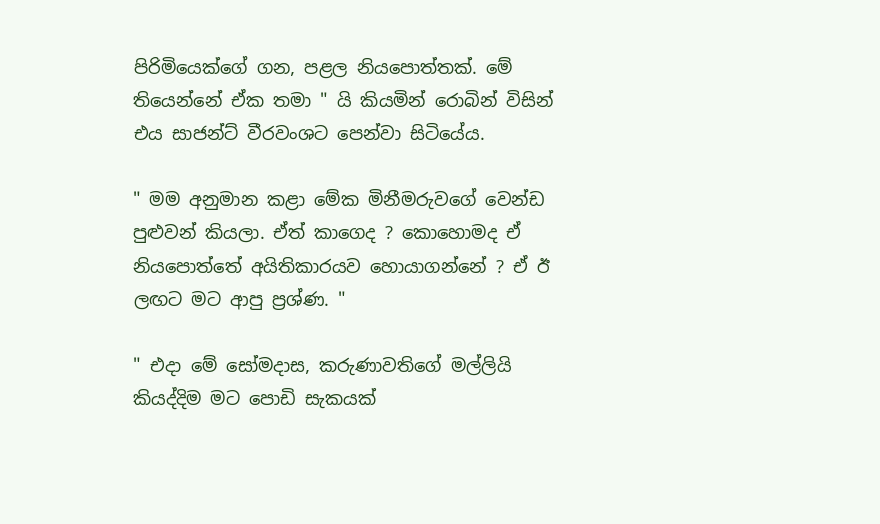පිරිමියෙක්ගේ ගන, පළල නියපොත්තක්. මේ තියෙන්නේ ඒක තමා " යි කියමින් රොබින් විසින් එය සාජන්ට් වීරවංශට පෙන්වා සිටියේය.

" මම අනුමාන කළා මේක මිනීමරුවගේ වෙන්ඩ පුළුවන් කියලා. ඒත් කාගෙද ? කොහොමද ඒ නියපොත්තේ අයිතිකාරයව හොයාගන්නේ ? ඒ ඊ ලඟට මට ආපු ප්‍රශ්ණ. "

" එදා මේ සෝමදාස, කරුණාවතිගේ මල්ලියි කියද්දිම මට පොඩි සැකයක්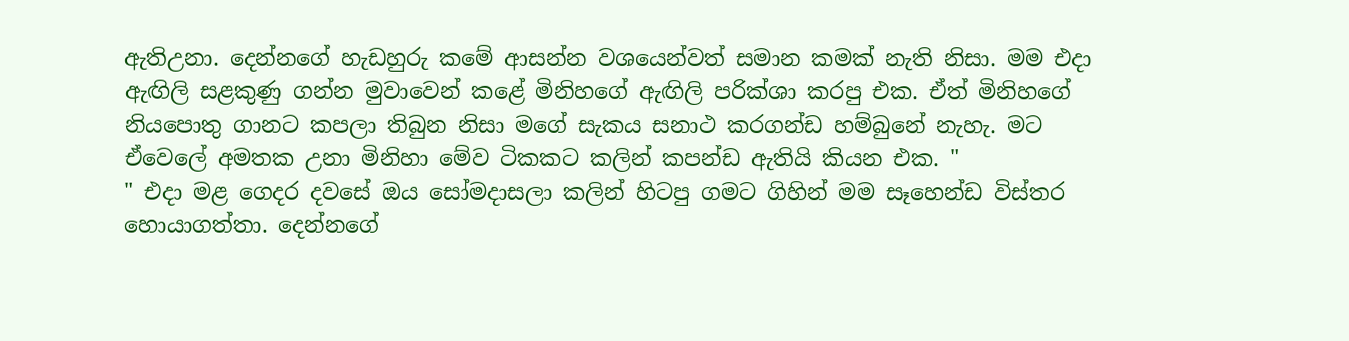ඇතිඋනා. දෙන්නගේ හැඩහුරු කමේ ආසන්න වශයෙන්වත් සමාන කමක් නැති නිසා. මම එදා ඇඟිලි සළකුණු ගන්න මුවාවෙන් කළේ මිනිහගේ ඇඟිලි පරික්ශා කරපු එක. ඒත් මිනිහගේ නියපොතු ගානට කපලා තිබුන නිසා මගේ සැකය සනාථ කරගන්ඩ හම්බුනේ නැහැ. මට ඒවෙලේ අමතක උනා මිනිහා මේව ටිකකට කලින් කපන්ඩ ඇතියි කියන එක. "
" එදා මළ ගෙදර දවසේ ඔය සෝමදාසලා කලින් හිටපු ගමට ගිහින් මම සෑහෙන්ඩ විස්තර හොයාගත්තා. දෙන්නගේ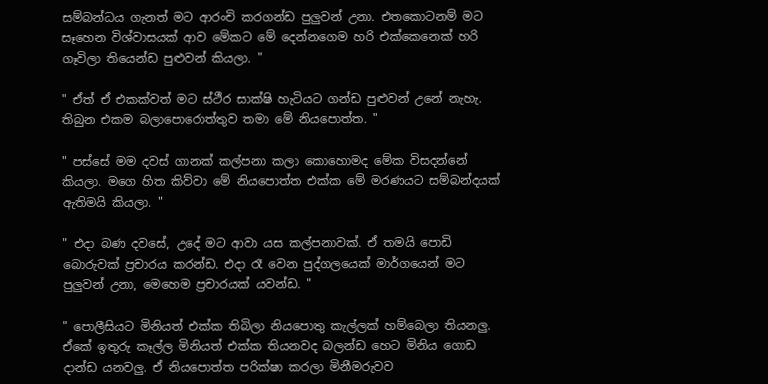සම්බන්ධය ගැනත් මට ආරංචි කරගන්ඩ පුලුවන් උනා. එතකොටනම් මට සෑහෙන විශ්වාසයක් ආව මේකට මේ දෙන්නගෙම හරි එක්කෙනෙක් හරි ගෑවිලා තියෙන්ඩ පුළුවන් කියලා. "

" ඒත් ඒ එකක්වත් මට ස්ථීර සාක්ෂි හැටියට ගන්ඩ පුළුවන් උනේ නැහැ. තිබුන එකම බලාපොරොත්තුව තමා මේ නියපොත්ත. "

" පස්සේ මම දවස් ගානක් කල්පනා කලා කොහොමද මේක විසදන්නේ කියලා. මගෙ හිත කිව්වා මේ නියපොත්ත එක්ක මේ මරණයට සම්බන්දයක් ඇතිමයි කියලා. "

" එදා බණ දවසේ, උදේ මට ආවා යස කල්පනාවක්. ඒ තමයි පොඩි බොරුවක් ප්‍රචාරය කරන්ඩ. එදා රෑ වෙන පුද්ගලයෙක් මාර්ගයෙන් මට පුලුවන් උනා, මෙහෙම ප්‍රචාරයක් යවන්ඩ. "

" පොලීසියට මිනියත් එක්ක තිබිලා නියපොතු කැල්ලක් හම්බෙලා තියනලු. ඒකේ ඉතුරු කෑල්ල මිනියත් එක්ක තියනවද බලන්ඩ හෙට මිනිය ගොඩ දාන්ඩ යනවලු. ඒ නියපොත්ත පරික්ෂා කරලා මිනීමරුවව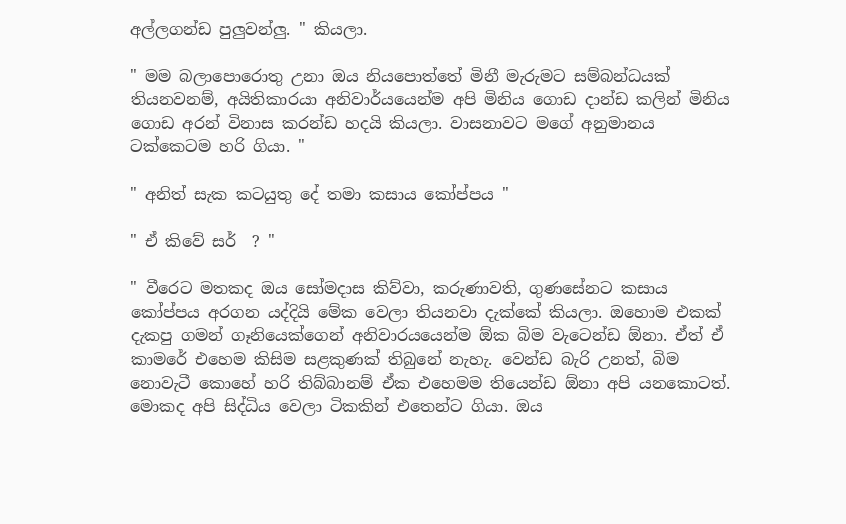අල්ලගන්ඩ පුලුවන්ලු. " කියලා.

" මම බලාපොරොතු උනා ඔය නියපොත්තේ මිනී මැරුමට සම්බන්ධයක් තියනවනම්, අයිතිකාරයා අනිවාර්යයෙන්ම අපි මිනිය ගොඩ දාන්ඩ කලින් මිනිය ගොඩ අරන් විනාස කරන්ඩ හදයි කියලා. වාසනාවට මගේ අනුමානය ටක්කෙටම හරි ගියා. "

" අනිත් සැක කටයුතු දේ තමා කසාය කෝප්පය "

" ඒ කිවේ සර්  ? "

" වීරෙට මතකද ඔය සෝමදාස කිව්වා, කරුණාවති, ගුණසේනට කසාය කෝප්පය අරගන යද්දියි මේක වෙලා තියනවා දැක්කේ කියලා. ඔහොම එකක් දැකපු ගමන් ගෑනියෙක්ගෙන් අනිවාරයයෙන්ම ඕක බිම වැටෙන්ඩ ඕනා. ඒත් ඒ කාමරේ එහෙම කිසිම සළකුණක් තිබුනේ නැහැ. වෙන්ඩ බැරි උනත්, බිම නොවැටී කොහේ හරි තිබ්බානම් ඒක එහෙමම තියෙන්ඩ ඕනා අපි යනකොටත්. මොකද අපි සිද්ධිය වෙලා ටිකකින් එතෙන්ට ගියා. ඔය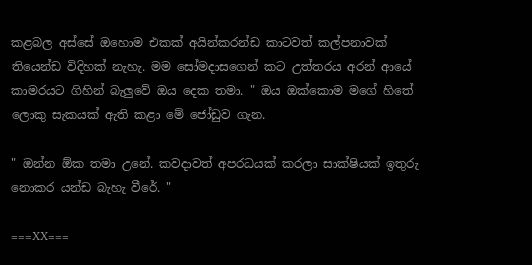කළබල අස්සේ ඔහොම එකක් අයින්කරන්ඩ කාටවත් කල්පනාවක් තියෙන්ඩ විදිහක් නැහැ. මම සෝමදාසගෙන් කට උත්තරය අරන් ආයේ කාමරයට ගිහින් බැලුවේ ඔය දෙක තමා. " ඔය ඔක්කොම මගේ හිතේ ලොකු සැකයක් ඇති කළා මේ ජෝඩුව ගැන.

" ඔන්න ඕක තමා උනේ. කවදාවත් අපරධයක් කරලා සාක්ෂියක් ඉතුරු නොකර යන්ඩ බැහැ වීරේ. "

===XX===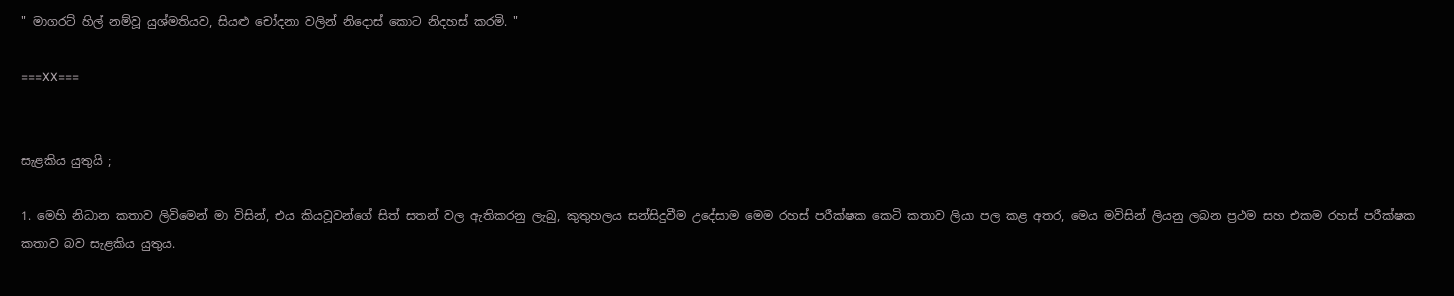" මාගරට් හිල් නම්වූ යුශ්මතියව, සියළු චෝදනා වලින් නිදොස් කොට නිදහස් කරමි. "

===XX===


සැළකිය යුතුයි ;

1. මෙහි නිධාන කතාව ලිවිමෙන් මා විසින්, එය කියවූවන්ගේ සිත් සතන් වල ඇතිකරනු ලැබු, කුතුහලය සන්සිදුවීම උදේසාම මෙම රහස් පරීක්ෂක කෙටි කතාව ලියා පල කළ අතර, මෙය මවිසින් ලියනු ලබන ප්‍රථම සහ එකම රහස් පරීක්ෂක කතාව බව සැළකිය යුතුය.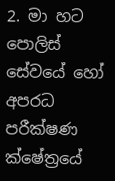2. මා හට පොලිස් සේවයේ හෝ අපරධ පරීක්ෂණ ක්ෂේත්‍රයේ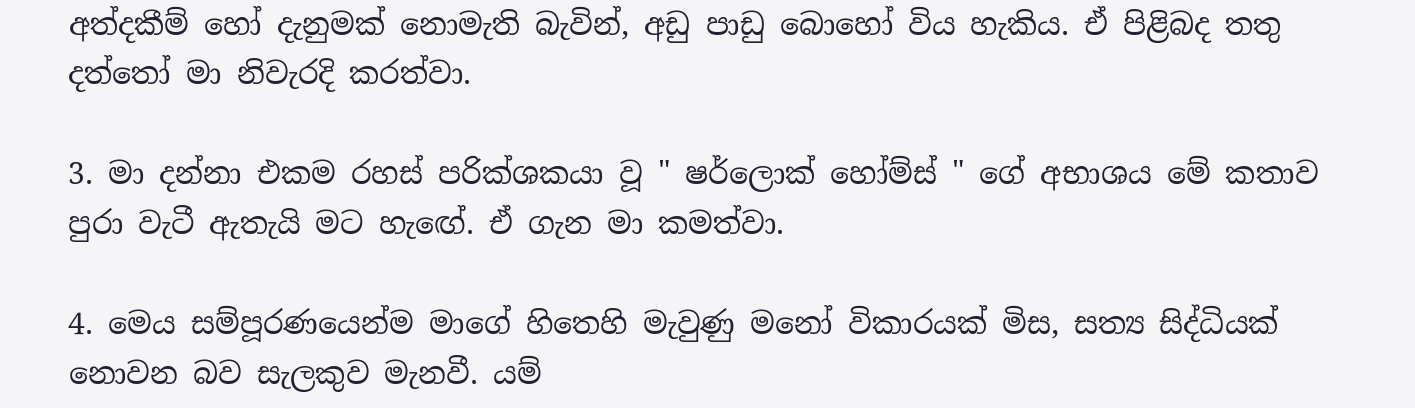අත්දකීම් හෝ දැනුමක් නොමැති බැවින්, අඩු පාඩු බොහෝ විය හැකිය. ඒ පිළිබද තතු දත්තෝ මා නිවැරදි කරත්වා.

3. මා දන්නා එකම රහස් පරික්ශකයා වූ " ෂර්ලොක් හෝම්ස් " ගේ අභාශය මේ කතාව පුරා වැටී ඇතැයි මට හැඟේ. ඒ ගැන මා කමත්වා.

4. මෙය සම්පූරණයෙන්ම මාගේ හිතෙහි මැවුණු මනෝ විකාරයක් මිස, සත්‍ය සිද්ධියක් නොවන බව සැලකුව මැනවී. යම්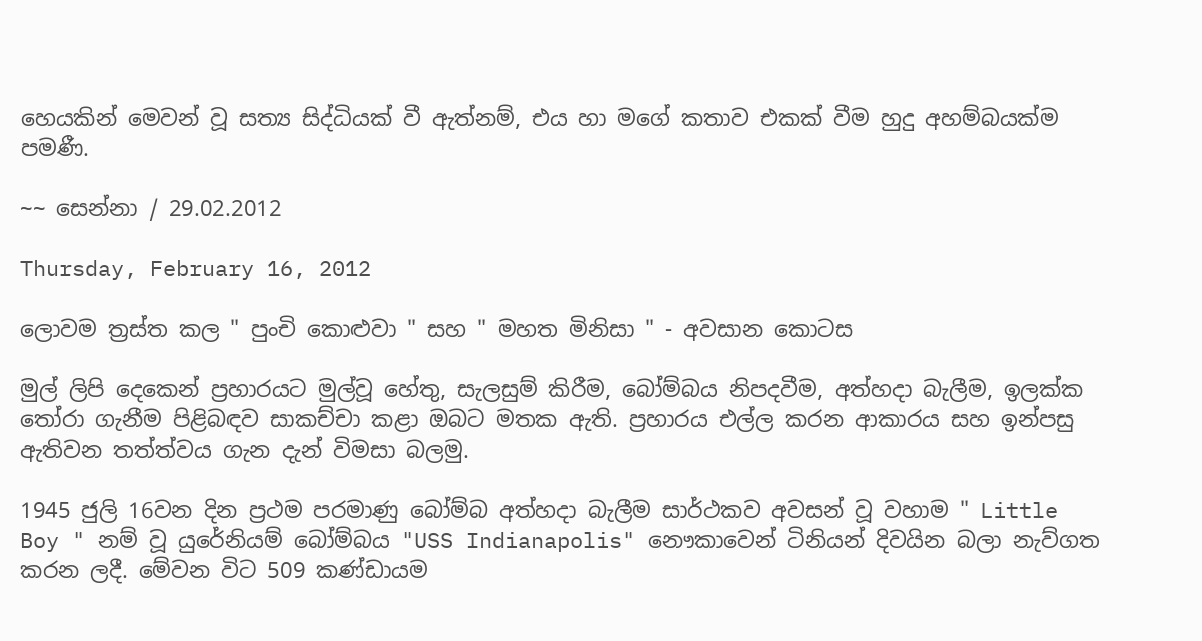හෙයකින් මෙවන් වූ සත්‍ය සිද්ධියක් වී ඇත්නම්, එය හා මගේ කතාව එකක් වීම හුදු අහම්බයක්ම පමණී.

~~ සෙන්නා / 29.02.2012

Thursday, February 16, 2012

ලොවම ත්‍රස්ත කල " පුංචි කොළුවා " සහ " මහත මිනිසා " - අවසාන කොටස

මුල් ලිපි දෙකෙන් ප්‍රහාරයට මුල්වූ හේතු, සැලසුම් කිරීම, බෝම්බය නිපදවීම, අත්හදා බැලීම, ඉලක්ක තෝරා ගැනීම පිළිබඳව සාකච්චා කළා ඔබට මතක ඇති. ප්‍රහාරය එල්ල කරන ආකාරය සහ ඉන්පසු ඇතිවන තත්ත්වය ගැන දැන් විමසා බලමු.

1945 ජුලි 16වන දින ප්‍රථම පරමාණු බෝම්බ අත්හදා බැලීම සාර්ථකව අවසන් වූ වහාම " Little Boy " නම් වූ යුරේනියම් බෝම්බය "USS Indianapolis" නෞකාවෙන් ටිනියන් දිවයින බලා නැව්ගත කරන ලදී. මේවන විට 509 කණ්ඩායම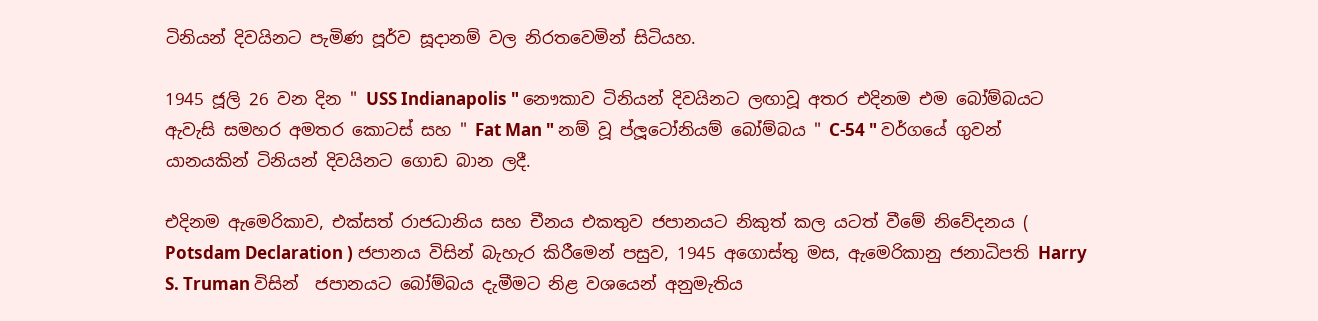ටිනියන් දිවයිනට පැමිණ පූර්ව සූදානම් වල නිරතවෙමින් සිටියහ.

1945 ජූලි 26 වන දින " USS Indianapolis " නෞකාව ටිනියන් දිවයිනට ලඟාවූ අතර එදිනම එම බෝම්බයට ඇවැසි සමහර අමතර කොටස් සහ " Fat Man " නම් වූ ප්ලූටෝනියම් බෝම්බය " C-54 " වර්ගයේ ගුවන් යානයකින් ටිනියන් දිවයිනට ගොඩ බාන ලදී.

එදිනම ඇමෙරිකාව, එක්සත් රාජධානිය සහ චීනය එකතුව ජපානයට නිකුත් කල යටත් වීමේ නිවේදනය ( Potsdam Declaration ) ජපානය විසින් බැහැර කිරීමෙන් පසුව, 1945 අගොස්තු මස, ඇමෙරිකානු ජනාධිපති Harry S. Truman විසින්  ජපානයට බෝම්බය දැමීමට නිළ වශයෙන් අනුමැතිය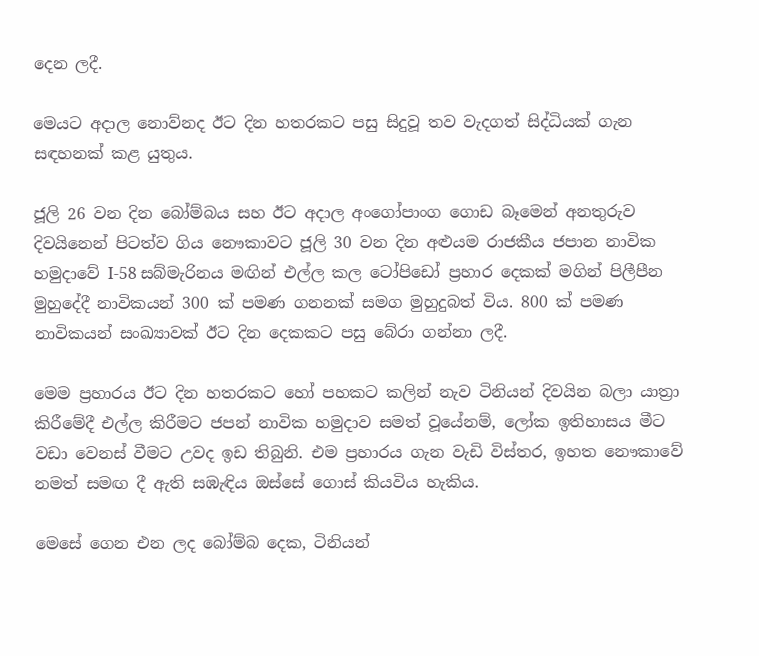දෙන ලදී.

මෙයට අදාල නොව්නද ඊට දින හතරකට පසු සිදුවූ තව වැදගත් සිද්ධියක් ගැන සඳහනක් කළ යුතුය.

ජූලි 26 වන දින බෝම්බය සහ ඊට අදාල අංගෝපාංග ගොඩ බෑමෙන් අනතුරුව දිවයිනෙන් පිටත්ව ගිය නෞකාවට ජූලි 30 වන දින අළුයම රාජකීය ජපාන නාවික හමුදාවේ I-58 සබ්මැරිනය මඟින් එල්ල කල ටෝපිඩෝ ප්‍රහාර දෙකක් මගින් පිලීපීන මුහුදේදී නාවිකයන් 300 ක් පමණ ගනනක් සමග මුහුදුබත් විය. 800 ක් පමණ නාවිකයන් සංඛ්‍යාවක් ඊට දින දෙකකට පසු බේරා ගන්නා ලදී.

මෙම ප්‍රහාරය ඊට දින හතරකට හෝ පහකට කලින් නැව ටිනියන් දිවයින බලා යාත්‍රා කිරීමේදී එල්ල කිරීමට ජපන් නාවික හමුදාව සමත් වූයේනම්, ලෝක ඉතිහාසය මීට වඩා වෙනස් වීමට උවද ඉඩ තිබුනි. එම ප්‍රහාරය ගැන වැඩි විස්තර, ඉහත නෞකාවේ නමත් සමඟ දී ඇති සඹැඳිය ඔස්සේ ගොස් කියවිය හැකිය.

මෙසේ ගෙන එන ලද බෝම්බ දෙක, ටිනියන්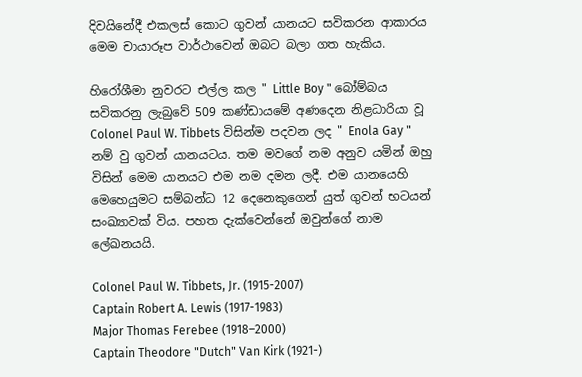දිවයිනේදී එකලස් කොට ගුවන් යානයට සවිකරන ආකාරය මෙම චායාරූප වාර්ථාවෙන් ඔබට බලා ගත හැකිය.

හිරෝශීමා නුවරට එල්ල කල " Little Boy " බෝම්බය සවිකරනු ලැබුවේ 509 කණ්ඩායමේ අණදෙන නිළධාරියා වූ Colonel Paul W. Tibbets විසින්ම පදවන ලද " Enola Gay " නම් වු ගුවන් යානයටය. තම මවගේ නම අනුව යමින් ඔහු විසින් මෙම යානයට එම නම දමන ලදී. එම යානයෙහි මෙහෙයුමට සම්බන්ධ 12 දෙනෙකුගෙන් යුත් ගුවන් භටයන් සංඛ්‍යාවක් විය. පහත දැක්වෙන්නේ ඔවුන්ගේ නාම ලේඛනයයි.

Colonel Paul W. Tibbets, Jr. (1915-2007)
Captain Robert A. Lewis (1917-1983)
Major Thomas Ferebee (1918–2000)
Captain Theodore "Dutch" Van Kirk (1921-)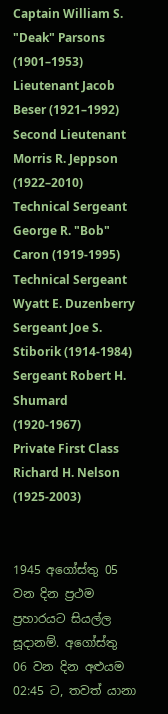Captain William S. "Deak" Parsons (1901–1953)
Lieutenant Jacob Beser (1921–1992)
Second Lieutenant Morris R. Jeppson (1922–2010)
Technical Sergeant George R. "Bob" Caron (1919-1995)
Technical Sergeant Wyatt E. Duzenberry
Sergeant Joe S. Stiborik (1914-1984)
Sergeant Robert H. Shumard (1920-1967)
Private First Class Richard H. Nelson (1925-2003)


1945 අගෝස්තු 05 වන දින ප්‍රථම ප්‍රහාරයට සියල්ල සූදානම්. අගෝස්තු 06 වන දින අළුයම 02:45 ට, තවත් යානා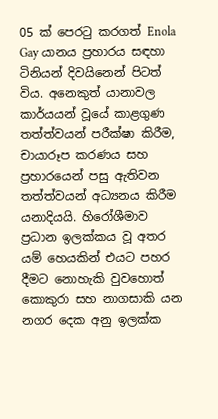05 ක් පෙරටු කරගත් Enola Gay යානය ප්‍රහාරය සඳහා ටිනියන් දිවයිනෙන් පිටත් විය. අනෙකුත් යානාවල කාර්යයන් වූයේ කාළගුණ තත්ත්වයන් පරීක්ෂා කිරීම, චායාරූප කරණය සහ ප්‍රහාරයෙන් පසු ඇතිවන තත්ත්වයන් අධ්‍යනය කිරීම යනාදියයි. හිරෝශීමාව ප්‍රධාන ඉලක්කය වූ අතර යම් හෙයකින් එයට පහර දීමට නොහැකි වුවහොත් කොකුරා සහ නාගසාකි යන නගර දෙක අනු ඉලක්ක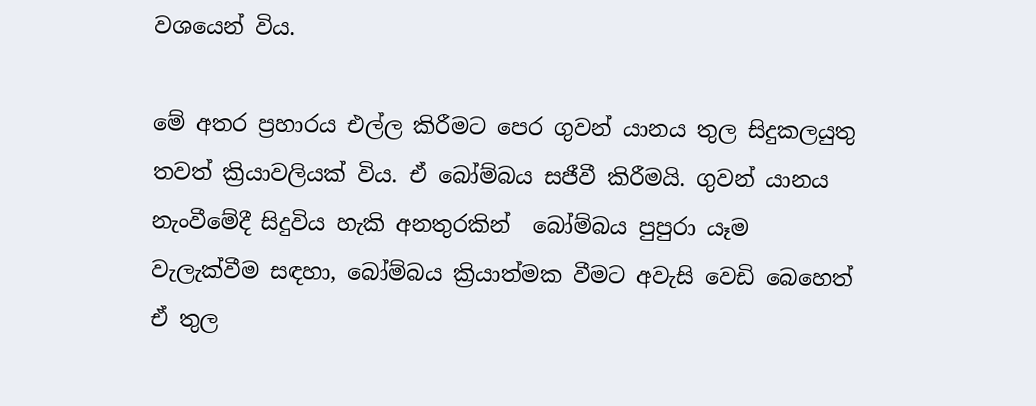වශයෙන් විය.

මේ අතර ප්‍රහාරය එල්ල කිරීමට පෙර ගුවන් යානය තුල සිදුකලයුතු තවත් ක්‍රියාවලියක් විය. ඒ බෝම්බය සජීවී කිරීමයි. ගුවන් යානය නැංවීමේදී සිදුවිය හැකි අනතුරකින්  බෝම්බය පුපුරා යෑම වැලැක්වීම සඳහා, බෝම්බය ක්‍රියාත්මක වීමට අවැසි වෙඩි බෙහෙත් ඒ තුල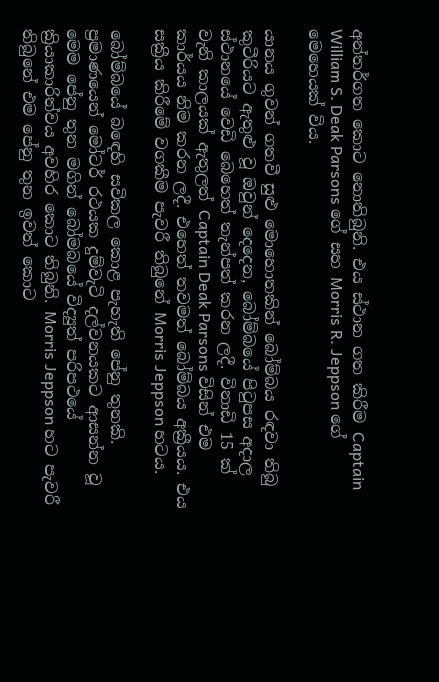අන්තර්ගත කොට නොතිබුනි. එය ස්ථාන ගත කිරීම Captain William S. Deak Parsons ගේ සහ Morris R. Jeppson ගේ මෙහෙයක් විය.

යානය ගුවන් ගතවී සුළු මොහොතකින් බෝම්බය රඳවා තිබු  කුටීරියට ඇතුළු වූ ඔවුන් දෙදෙන, බෝම්බයේ පිටුපස අදාල ස්ථානයේ වෙඩි බෙහෙත් තැන්පත් කරන ලදී. විනාඩි 15 ක් වැනි කාලයක් ඇතුලත් Captain Deak Parsons විසින් එම කාර්යය නිම කරන ලදී. එහෙත් තවමත් බෝම්බය අක්‍රීයය. එය සක්‍රීය කිරීමේ වගකීම පැවරී තිබුනේ Morris Jeppson හටය.

බෝම්බයේ බඳෙහි සවිකල කොළ පැහැති පේනු තුනකි. ප්‍රමාණයෙන් මෝටර් රථයක දුම්වැටි දල්වනයකට ආසන්න වූ මෙම පේනු තුන මගින් බෝමබයේ විද්‍යුත් පරිපථයේ ක්‍රියාකාරිත්වය අවහිර කොට තිබුනි. Morris Jeppson හට පැවරී තිබුනේ එම පේනු තුන ඉවත් කොට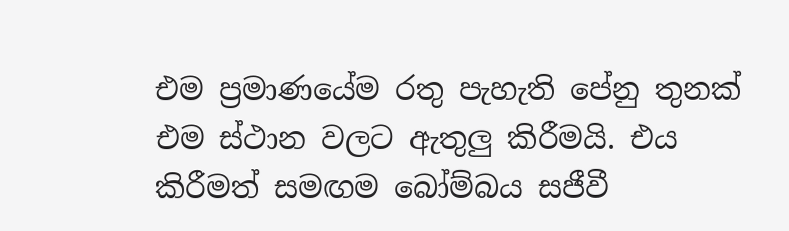එම ප්‍රමාණයේම රතු පැහැති පේනු තුනක් එම ස්ථාන වලට ඇතුලු කිරීමයි. එය කිරීමත් සමඟම බෝම්බය සජීවී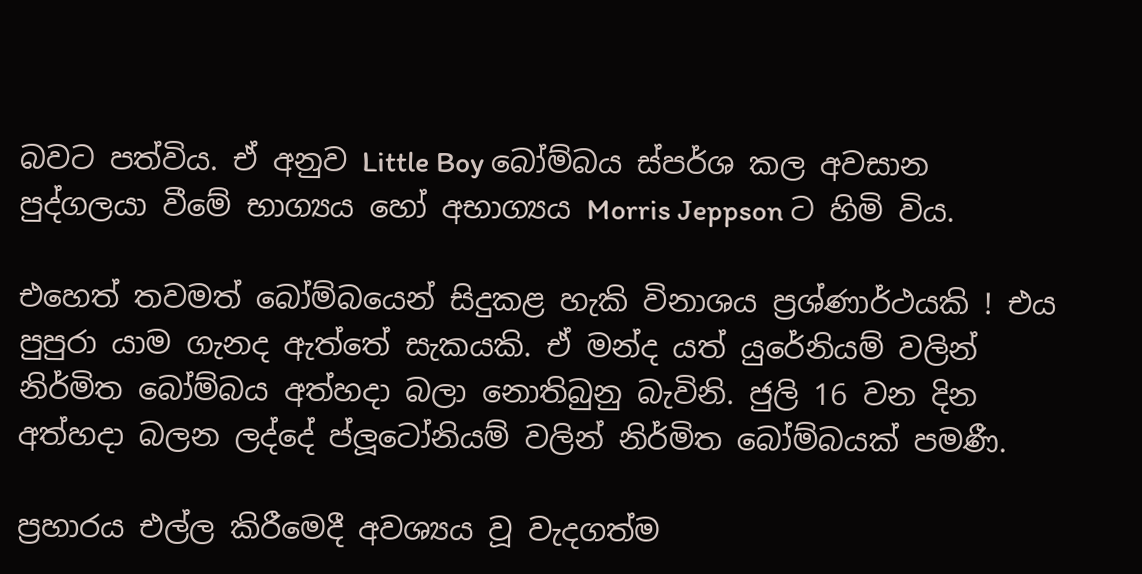බවට පත්විය. ඒ අනුව Little Boy බෝම්බය ස්පර්ශ කල අවසාන පුද්ගලයා වීමේ භාග්‍යය හෝ අභාග්‍යය Morris Jeppson ට හිමි විය.

එහෙත් තවමත් බෝම්බයෙන් සිදුකළ හැකි විනාශය ප්‍රශ්ණාර්ථයකි ! එ‍ය පුපුරා යාම ගැනද ඇත්තේ සැකයකි. ඒ මන්ද යත් යුරේනියම් වලින් නිර්මිත බෝම්බය අත්හදා බලා නොතිබුනු බැවිනි. ජුලි 16 වන දින අත්හදා බලන ලද්දේ ප්ලූටෝනියම් වලින් නිර්මිත බෝම්බයක් පමණී.

ප්‍රහාරය එල්ල කිරීමෙදී අවශ්‍යය වූ වැදගත්ම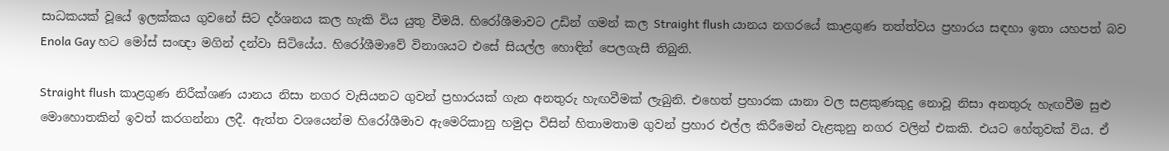සාධකයක් වූයේ ඉලක්කය ගුවනේ සිට දර්ශනය කල හැකි විය යුතු වීමයි. හිරෝශීමාවට උඩින් ගමන් කල Straight flush යානය නගරයේ කාළගුණ තත්ත්වය ප්‍රහාරය සඳහා ඉතා යහපත් බව Enola Gay හට මෝස් සංඥා මගින් දන්වා සිටියේය. හිරෝශීමාවේ විනාශයට එසේ සියල්ල හොඳින් පෙලගැසී තිබුනි.

Straight flush කාළගුණ නිරීක්ශණ යානය නිසා නගර වැසියනට ගුවන් ප්‍රහාරයක් ගැන අනතුරු හැඟවීමක් ලැබුනි. එහෙත් ප්‍රහාරක යානා වල සළකුණකුදු නොවූ නිසා අනතුරු හැඟවීම සුළු මොහොතකින් ඉවත් කරගන්නා ලදී. ඇත්ත වශයෙන්ම හිරෝශීමාව ඇමෙරිකානු හමුදා විසින් හිතාමතාම ගුවන් ප්‍රහාර එල්ල කිරීමෙන් වැළකුනු නගර වලින් එකකි. එයට හේතුවක් විය. ඒ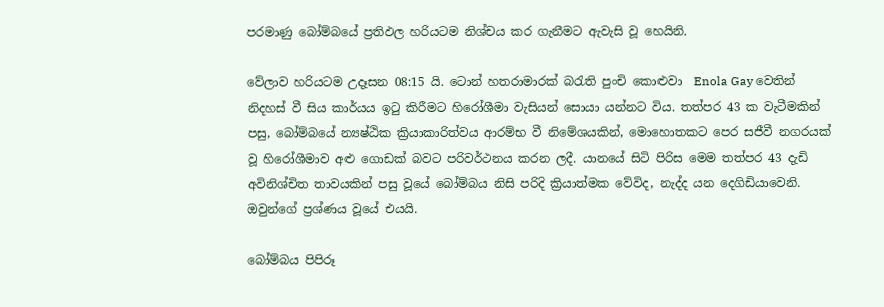පරමාණු බෝම්බයේ ප්‍රතිඵල හරියටම නිශ්චය කර ගැනීමට ඇවැසි වූ හෙයිනි.

වේලාව හරියටම උදෑසන 08:15 යි. ටොන් හතරාමාරක් බරැති පුංචි කොළුවා  Enola Gay වෙතින් නිදහස් වී සිය කාර්යය ඉටු කිරීමට හිරෝශීමා වැසියන් සොයා යන්නට විය. තත්පර 43 ක වැටීමකින් පසු, බෝම්බයේ න්‍යෂ්ඨික ක්‍රියාකාරිත්වය ආරම්භ වී නිමේශයකින්, මොහොතකට පෙර සජීවී නගරයක් වූ හිරෝශීමාව අළු ගොඩක් බවට පරිවර්ථනය කරන ලදී. යානයේ සිටි පිරිස මෙම තත්පර 43 දැඩි අවිනිශ්චිත තාවයකින් පසු වූයේ බෝම්බය නිසි පරිදි ක්‍රියාත්මක වේවිද, නැද්ද යන දෙගිඩියාවෙනි. ඔවුන්ගේ ප්‍රශ්ණය වූයේ එයයි.

බෝම්බය පිපිරූ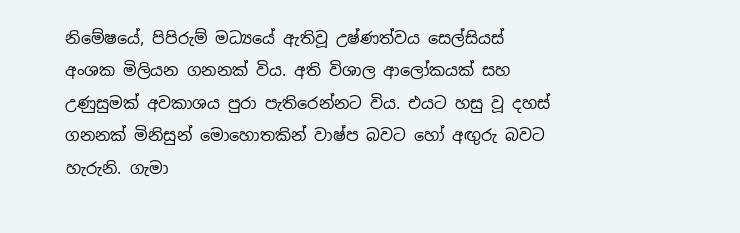නිමේෂයේ, පිපිරුම් මධ්‍යයේ ඇතිවූ උෂ්ණත්වය සෙල්සියස් අංශක මිලියන ගනනක් විය. අති විශාල ආලෝකයක් සහ උණුසුමක් අවකාශය පුරා පැතිරෙන්නට විය. එයට හසු වූ දහස් ගනනක් මිනිසුන් මොහොතකින් වාෂ්ප බවට හෝ අඟුරු බවට හැරුනි. ගැමා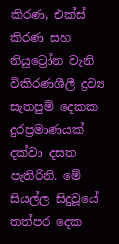කිරණ, එක්ස් කිරණ සහ නියුට්‍රෝන වැනි විකිරණශීලී ද්‍රව්‍ය සැතපුම් දෙකක දුරප්‍රමාණයක් දක්වා දසත පැතිරිනි. මේ සියල්ල සිදුවූයේ තත්පර දෙක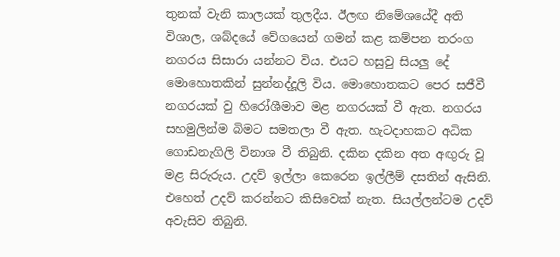තුනක් වැනි කාලයක් තුලදීය. ඊලඟ නිමේශයේදී අති විශාල, ශබ්දයේ වේගයෙන් ගමන් කළ කම්පන තරංග නගරය සිසාරා යන්නට විය. එයට හසුවු සියලු දේ මොහොතකින් සුන්නද්දූලි විය. මොහොතකට පෙර සජීවී නගරයක් වු හිරෝශීමාව මළ නගරයක් වී ඇත. නගරය සහමුලින්ම බිමට සමතලා වී ඇත. හැටදාහකට අධික ගොඩනැගිලි විනාශ වී තිබුනි. දකින දකින අත අඟුරු වූ මළ සිරුරුය. උදව් ඉල්ලා කෙරෙන ඉල්ලීම් දසතින් ඇසිනි. එහෙත් උදව් කරන්නට කිසිවෙක් නැත. සියල්ලන්ටම උදව් අවැසිව තිබුනි.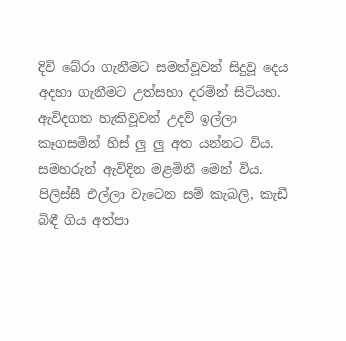දිවි බේරා ගැනීමට සමත්වූවන් සිදුවූ දෙය අදහා ගැනීමට උත්සහා දරමින් සිටියහ. ඇවිදගත හැකිවූවන් උදව් ඉල්ලා කෑගසමින් හිස් ලු ලු අත යන්නට විය. සමහරුන් ඇවිදින මළමිනී මෙන් විය. පිලිස්සී එල්ලා වැටෙන සම් කැබලි, කැඩී බිඳී ගිය අත්පා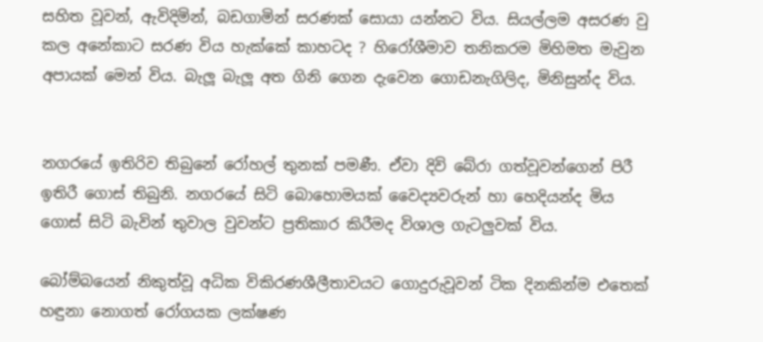සහිත වූවන්, ඇවිදිමින්, බඩගාමින් සරණක් සොයා යන්නට විය. සියල්ලම අසරණ වු කල අනේකාට සරණ විය හැක්කේ කාහටද ? හිරෝශීමාව තනිකරම මිහිමත මැවුන අපායක් මෙන් විය. බැලූ බැලූ අත ගිනි ගෙන දැවෙන ගොඩනැගිලිද, මිනිසුන්ද විය.


නගරයේ ඉතිරිව තිබුනේ රෝහල් තුනක් පමණී. ඒවා දිවි බේරා ගත්වූවන්ගෙන් පිරී ඉතිරී ගොස් තිබුනි. නගරයේ සිටි බොහොමයක් වෛද්‍යවරුන් හා හෙදියන්ද මිය ගොස් සිටි බැවින් තුවාල වුවන්ට ප්‍රතිකාර කිරීමද විශාල ගැටලුවක් විය.

බෝම්බයෙන් නිකුත්වූ අධික විකිරණශීලීතාවයට ගොදුරුවූවන් ටික දිනකින්ම එතෙක් හඳුනා නොගත් රෝගයක ලක්ෂණ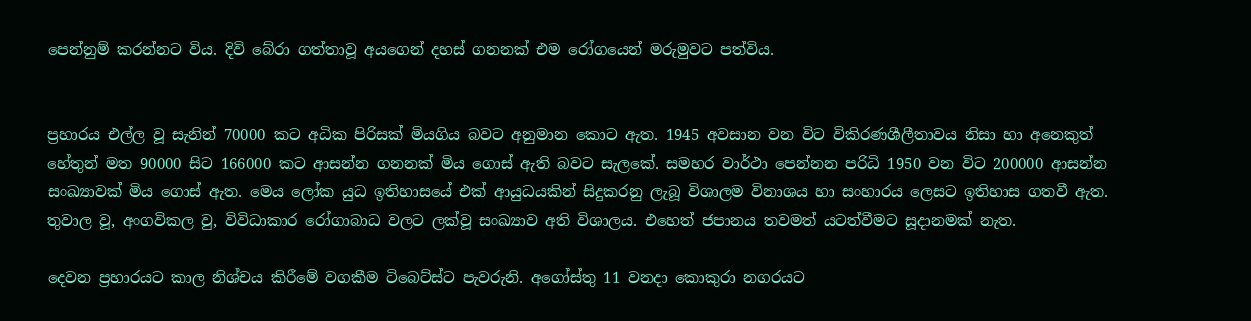පෙන්නුම් කරන්නට විය. දිවි බේරා ගත්තාවූ අයගෙන් දහස් ගනනක් එම රෝගයෙන් මරුමුවට පත්විය.


ප්‍රහාරය එල්ල වූ සැනින් 70000 කට අධික පිරිසක් මියගිය බවට අනුමාන කොට ඇත. 1945 අවසාන වන විට විකිරණශීලීතාවය නිසා හා අනෙකුත් හේතුන් මත 90000 සිට 166000 කට ආසන්න ගනනක් මිය ගොස් ඇති බවට සැලකේ. සමහර වාර්ථා පෙන්නන පරිධි 1950 වන විට 200000 ආසන්න සංඛ්‍යාවක් මිය ගොස් ඇත. මෙය ලෝක යුධ ඉතිහාසයේ එක් ආයුධයකින් සිදුකරනු ලැබූ විශාලම විනාශය හා සංහාරය ලෙසට ඉතිහාස ගතවී ඇත. තුවාල වූ, අංගවිකල වු, විවිධාකාර රෝගාබාධ වලට ලක්වූ සංඛ්‍යාව අති විශාලය. එහෙත් ජපානය තවමත් යටත්වීමට සූදානමක් නැත.

දෙවන ප්‍රහාරයට කාල නිශ්චය කිරීමේ වගකීම ටිබෙට්ස්ට පැවරුනි. අගෝස්තු 11 වනදා කොකුරා නගරයට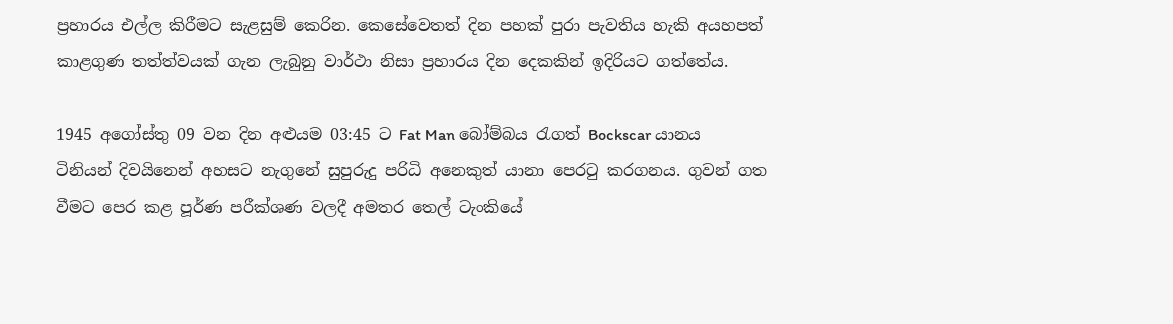ප්‍රහාරය එල්ල කිරීමට සැළසුම් කෙරින. කෙසේවෙතත් දින පහක් පුරා පැවතිය හැකි අයහපත් කාළගුණ තත්ත්වයක් ගැන ලැබුනු වාර්ථා නිසා ප්‍රහාරය දින දෙකකින් ඉදිරියට ගත්තේය.

1945 අගෝස්තු 09 වන දින අළුයම 03:45 ට Fat Man බෝම්බය රැගත් Bockscar යානය ටිනියන් දිවයිනෙන් අහසට නැගුනේ සුපුරුදු පරිධි අනෙකුත් යානා පෙරටු කරගනය. ගුවන් ගත වීමට පෙර කළ පූර්ණ පරීක්ශණ වලදී අමතර තෙල් ටැංකියේ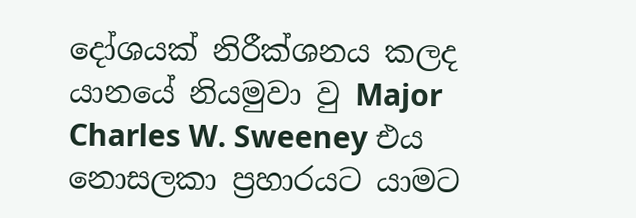දෝශයක් නිරීක්ශනය කලද යානයේ නියමුවා වු Major Charles W. Sweeney එය නොසලකා ප්‍රහාරයට යාමට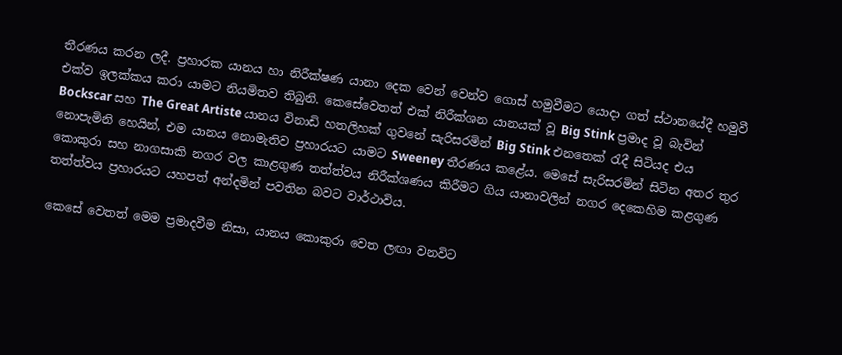තීරණය කරන ලදී. ප්‍රහාරක යානය හා නිරීක්ෂණ යානා දෙක වෙන් වෙන්ව ගොස් හමුවීමට යොදා ගත් ස්ථානයේදී හමුවී එක්ව ඉලක්කය කරා යාමට නියමිතව තිබුනි. කෙසේවෙතත් එක් නිරීක්ශන යානයක් වූ Big Stink ප්‍රමාද වූ බැවින් Bockscar සහ The Great Artiste යානය විනාඩි හතලිහක් ගුවනේ සැරිසරමින් Big Stink එනතෙක් රැදී සිටියද එය නොපැමිනි හෙයින්, එම යානය නොමැතිව ප්‍රහාරයට යාමට Sweeney තීරණය කළේය. මෙසේ සැරිසරමින් සිටින අතර තුර කොකුරා සහ නාගසාකි නගර වල කාළගුණ තත්ත්වය නිරීක්ශණය කිරීමට ගිය යානාවලින් නගර දෙකෙහිම කළගුණ තත්ත්වය ප්‍රහාරයට යහපත් අන්දමින් පවතින බවට වාර්ථාවිය.

කෙසේ වෙතත් මෙම ප්‍රමාදවීම නිසා, යානය කොකුරා වෙත ලඟා වනවිට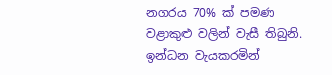නගරය 70% ක් පමණ වළාකුළු වලින් වැසී තිබුනි. ඉන්ධන වැයකරමින්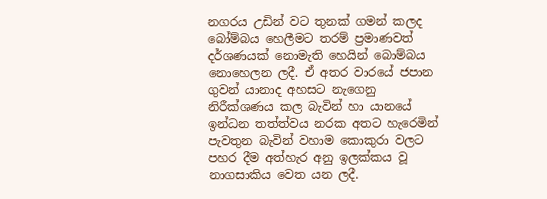නගරය උඩින් වට තුනක් ගමන් කලද බෝම්බය හෙලීමට තරම් ප්‍රමාණවත් දර්ශණයක් නොමැති හෙයින් බොම්බය නොහෙලන ලදී. ඒ අතර වාරයේ ජපාන ගුවන් යානාද අහසට නැගෙනු නිරීක්ශණය කල බැවින් හා යානයේ ඉන්ධන තත්ත්වය නරක අතට හැරෙමින් පැවතුන බැවින් වහාම කොකුරා වලට පහර දීම අත්හැර අනු ඉලක්කය වූ නාගසාකිය වෙත යන ලදී.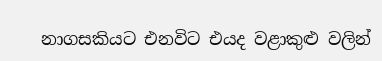නාගසකියට එනවිට එයද වළාකුළු වලින්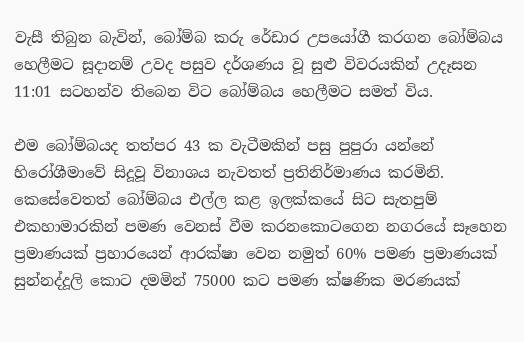වැසී තිබුන බැවින්, බෝම්බ කරු රේඩාර උපයෝගී කරගන බෝම්බය හෙලීමට සූදානම් උවද පසුව දර්ශණය වූ සුළු විවරයකින් උදෑසන 11:01 සටහන්ව තිබෙන විට බෝම්බය හෙලීමට සමත් විය.

එම බෝම්බයද තත්පර 43 ක වැටීමකින් පසු පුපුරා යන්නේ හිරෝශීමාවේ සිදූවූ විනාශය නැවතත් ප්‍රතිනිර්මාණය කරමිනි. කෙසේවෙතත් බෝම්බය එල්ල කළ ඉලක්කයේ සිට සැතපුම් එකහාමාරකින් පමණ වෙනස් වීම කරනකොටගෙන නගරයේ සෑහෙන ප්‍රමාණයක් ප්‍රහාරයෙන් ආරක්ෂා වෙන නමුත් 60% පමණ ප්‍රමාණයක් සුන්නද්දූලි කොට දමමින් 75000 කට පමණ ක්ෂණික මරණයක්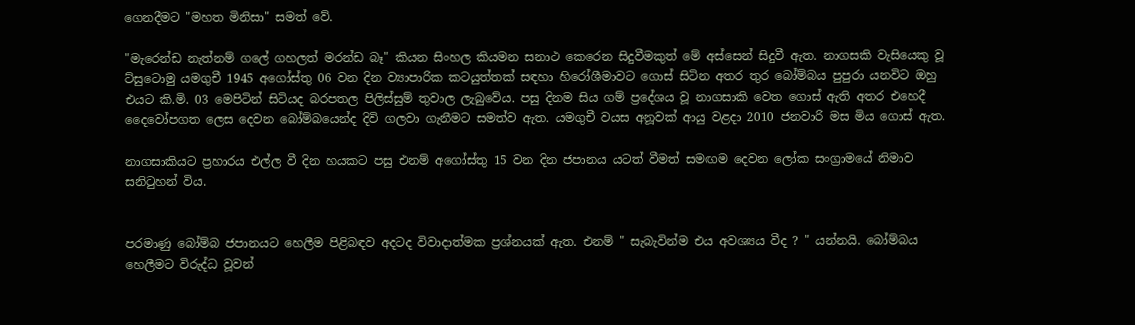ගෙනදීමට "මහත මිනිසා" සමත් වේ.

"මැරෙන්ඩ නැත්නම් ගලේ ගහලත් මරන්ඩ බෑ" කියන සිංහල කියමන සනාථ කෙරෙන සිදුවීමකුත් මේ අස්සෙන් සිදුවී ඇත. නාගසකි වැසියෙකු වූ ට්සුටොමු යමගුචී 1945 අගෝස්තු 06 වන දින ව්‍යාපාරික කටයුත්තක් සඳහා හිරෝශීමාවට ගොස් සිටින අතර තුර බෝම්බය පුපුරා යනවිට ඔහු එයට කි.මි. 03 මෙපිටින් සිටියද බරපතල පිලිස්සුම් තුවාල ලැබුවේය. පසු දිනම සිය ගම් ප්‍රදේශය වූ නාගසාකි වෙත ගොස් ඇති අතර එහෙදී දෛවෝපගත ලෙස දෙවන බෝම්බයෙන්ද දිවි ගලවා ගැනීමට සමත්ව ඇත. යමගුචී වයස අනූවක් ආයු වළදා 2010 ජනවාරි මස මිය ගොස් ඇත.

නාගසාකියට ප්‍රහාරය එල්ල වී දින හයකට පසු එනම් අගෝස්තු 15 වන දින ජපානය යටත් වීමත් සමඟම දෙවන ලෝක සංග්‍රාමයේ නිමාව සනිටුහන් විය.


පරමාණු බෝම්බ ජපානයට හෙලීම පිළිබඳව අදටද විවාදාත්මක ප්‍රශ්නයක් ඇත. එනම් " සැබැවින්ම එය අවශ්‍යය වීද ? " යන්නයි. බෝම්බය හෙලීමට විරුද්ධ වූවන්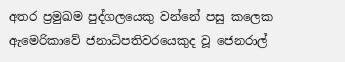අතර ප්‍රමුඛම පුද්ගලයෙකු වන්නේ පසු කලෙක ඇමෙරිකාවේ ජනාධිපතිවරයෙකුද වූ ජෙනරාල්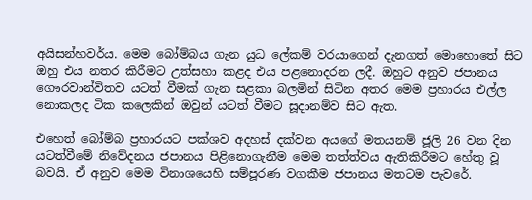අයිසන්හවර්ය. මෙම බෝම්බය ගැන යුධ ලේකම් වරයාගෙන් දැනගත් මොහොතේ සිට ඔහු එය නතර කිරීමට උත්සහා කළද එය පළනොදරන ලදී. ඔහුට අනුව ජපානය ගෞරවාන්විතව යටත් වීමක් ගැන සළකා බලමින් සිටින අතර මෙම ප්‍රහාරය එල්ල නොකලද ටික කලෙකින් ඔවුන් යටත් වීමට සූදානම්ව සිට ඇත.

එහෙත් බෝම්බ ප්‍රහාරයට පක්ශව අදහස් දක්වන අයගේ මතයනම් ජූලි 26 වන දින යටත්වීමේ නිවේදනය ජපානය පිළිනොගැනීම මෙම තත්ත්වය ඇතිකිරීමට හේතු වූ බවයි. ඒ අනුව මෙම විනාශයෙහි සම්පූරණ වගකීම ජපානය මතටම පැවරේ.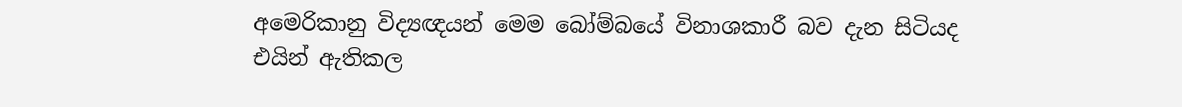අමෙරිකානු විද්‍යඥයන් මෙම බෝම්බයේ විනාශකාරී බව දැන සිටියද එයින් ඇතිකල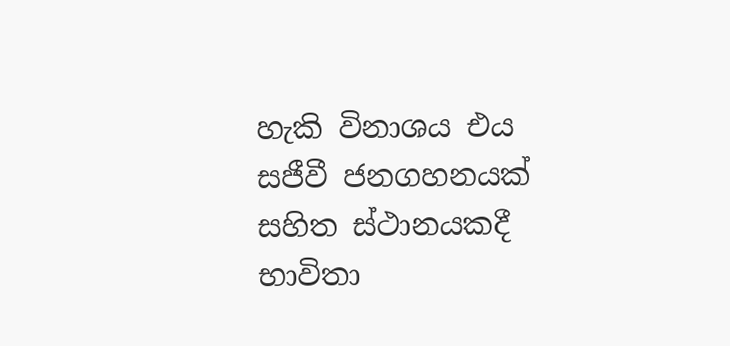හැකි විනාශය එය සජීවී ජනගහනයක් සහිත ස්ථානයකදී භාවිතා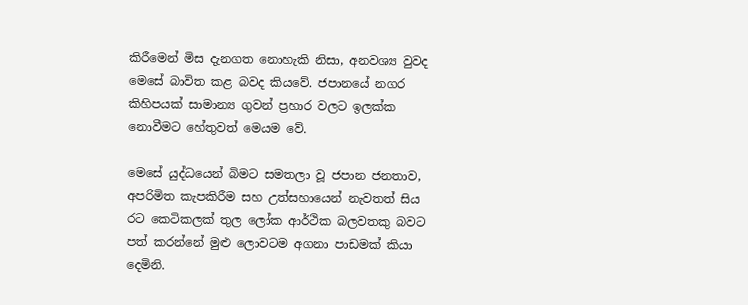කිරීමෙන් මිස දැනගත නොහැකි නිසා, අනවශ්‍ය වුවද මෙසේ බාවිත කළ බවද කියවේ. ජපානයේ නගර කිහිපයක් සාමාන්‍ය ගුවන් ප්‍රහාර වලට ඉලක්ක නොවීමට හේතුවත් මෙයම වේ.

මෙසේ යුද්ධයෙන් බිමට සමතලා වූ ජපාන ජනතාව, අපරිමිත කැපකිරීම සහ උත්සහායෙන් නැවතත් සිය රට කෙටිකලක් තුල ලෝක ආර්ථික බලවතකු බවට පත් කරන්නේ මුළු ලොවටම අගනා පාඩමක් කියා දෙමිනි.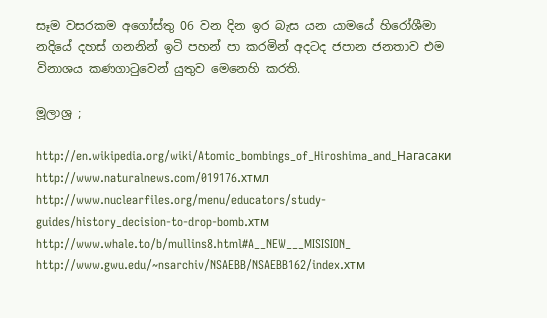සෑම වසරකම අගෝස්තු 06 වන දින ඉර බැස යන යාමයේ හිරෝශීමා නදියේ දහස් ගනනින් ඉටි පහන් පා කරමින් අදටද ජපාන ජනතාව එම විනාශය කණගාටුවෙන් යුතුව මෙනෙහි කරති.

මූලාශ්‍ර ;

http://en.wikipedia.org/wiki/Atomic_bombings_of_Hiroshima_and_Нагасаки
http://www.naturalnews.com/019176.хтмл
http://www.nuclearfiles.org/menu/educators/study-guides/history_decision-to-drop-bomb.хтм
http://www.whale.to/b/mullins8.html#A__NEW___MISISION_
http://www.gwu.edu/~nsarchiv/NSAEBB/NSAEBB162/index.хтм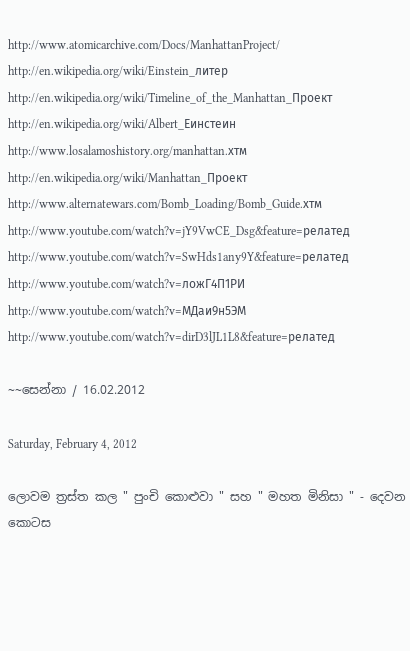http://www.atomicarchive.com/Docs/ManhattanProject/
http://en.wikipedia.org/wiki/Einstein_литер
http://en.wikipedia.org/wiki/Timeline_of_the_Manhattan_Проект
http://en.wikipedia.org/wiki/Albert_Еинстеин
http://www.losalamoshistory.org/manhattan.хтм
http://en.wikipedia.org/wiki/Manhattan_Проект
http://www.alternatewars.com/Bomb_Loading/Bomb_Guide.хтм
http://www.youtube.com/watch?v=jY9VwCE_Dsg&feature=релатед
http://www.youtube.com/watch?v=SwHds1any9Y&feature=релатед
http://www.youtube.com/watch?v=ложГ4П1РИ
http://www.youtube.com/watch?v=МДаи9н5ЭМ
http://www.youtube.com/watch?v=dirD3lJL1L8&feature=релатед

~~සෙන්නා / 16.02.2012

Saturday, February 4, 2012

ලොවම ත්‍රස්ත කල " පුංචි කොළුවා " සහ " මහත මිනිසා " - දෙවන කොටස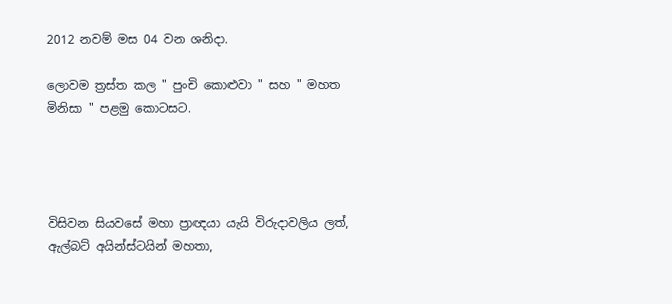2012 නවම් මස 04 වන ශනිදා.

ලොවම ත්‍රස්ත කල " පුංචි කොළුවා " සහ " මහත මිනිසා " පළමු කොටසට.




විසිවන සියවසේ මහා ප්‍රාඥයා යැයි විරුදාවලිය ලත්, ඇල්බට් අයින්ස්ටයින් මහතා,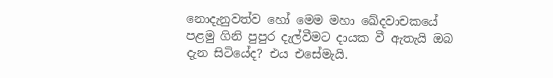නොදැනුවත්ව හෝ මෙම මහා ඛේදවාචකයේ පළමු ගිනි පුපුර දැල්වීමට දායක වී ඇතැයි ඔබ දැන සිටියේද? එය එසේමැයි.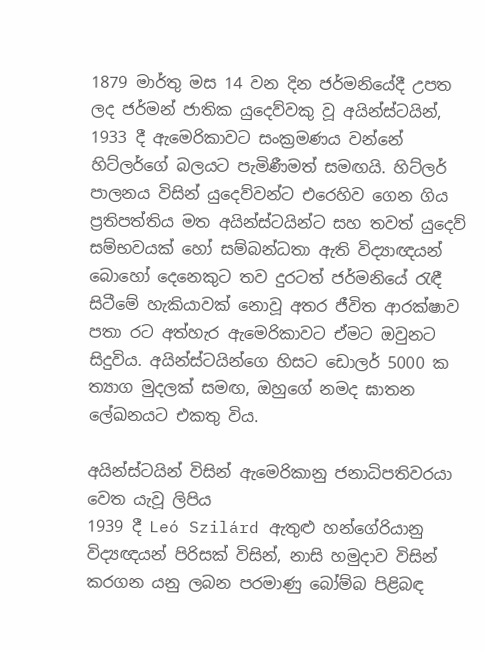1879 මාර්තු මස 14 වන දින ජර්මනියේදී උපත ලද ජර්මන් ජාතික යුදෙව්වකු වූ අයින්ස්ටයින්, 1933 දී ඇමෙරිකාවට සංක්‍රමණය වන්නේ හිට්ලර්ගේ බලයට පැමිණීමත් සමඟයි. හිට්ලර් පාලනය විසින් යුදෙව්වන්ට එරෙහිව ගෙන ගිය ප්‍රතිපත්තිය මත අයින්ස්ටයින්ට සහ තවත් යුදෙව් සම්භවයක් හෝ සම්බන්ධතා ඇති විද්‍යාඥයන් බොහෝ දෙනෙකුට තව දුරටත් ජර්මනියේ රැඳී සිටීමේ හැකියාවක් නොවූ අතර ජීවිත ආරක්ෂාව පතා රට අත්හැර ඇමෙරිකාවට ඒමට ඔවුනට සිදුවිය. අයින්ස්ටයින්ගෙ හිසට ඩොලර් 5000 ක ත්‍යාග මුදලක් සමඟ, ඔහුගේ නමද ඝාතන ලේඛනයට එකතු විය.

අයින්ස්ටයින් විසින් ඇමෙරිකානු ජනාධිපතිවරයා වෙත යැවූ ලිපිය
1939 දී Leó Szilárd ඇතුළු හන්ගේරියානු විද්‍යඥයන් පිරිසක් විසින්, නාසි හමුදාව විසින් කරගන යනු ලබන පරමාණු බෝම්බ පිළිබඳ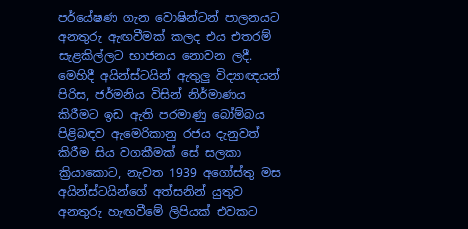පර්යේෂණ ගැන වොෂින්ටන් පාලනයට අනතුරු ඇඟවීමක් කලද එය එතරම් සැළකිල්ලට භාජනය නොවන ලදී. මෙහිදී අයින්ස්ටයින් ඇතුලු විද්‍යාඥයන් පිරිස, ජර්මනිය විසින් නිර්මාණය කිරීමට ඉඩ ඇති පරමාණු බෝම්බය පිළිබඳව ඇමෙරිකානු රජය දැනුවත් කිරීම සිය වගකීමක් සේ සලකා ක්‍රියාකොට, නැවත 1939 අගෝස්තු මස අයින්ස්ටයින්ගේ අත්සනින් යුතුව අනතුරු හැඟවීමේ ලිපියක් එවකට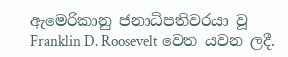ඇමෙරිකානු ජනාධිපතිවරයා වූ Franklin D. Roosevelt වෙත යවන ලදී.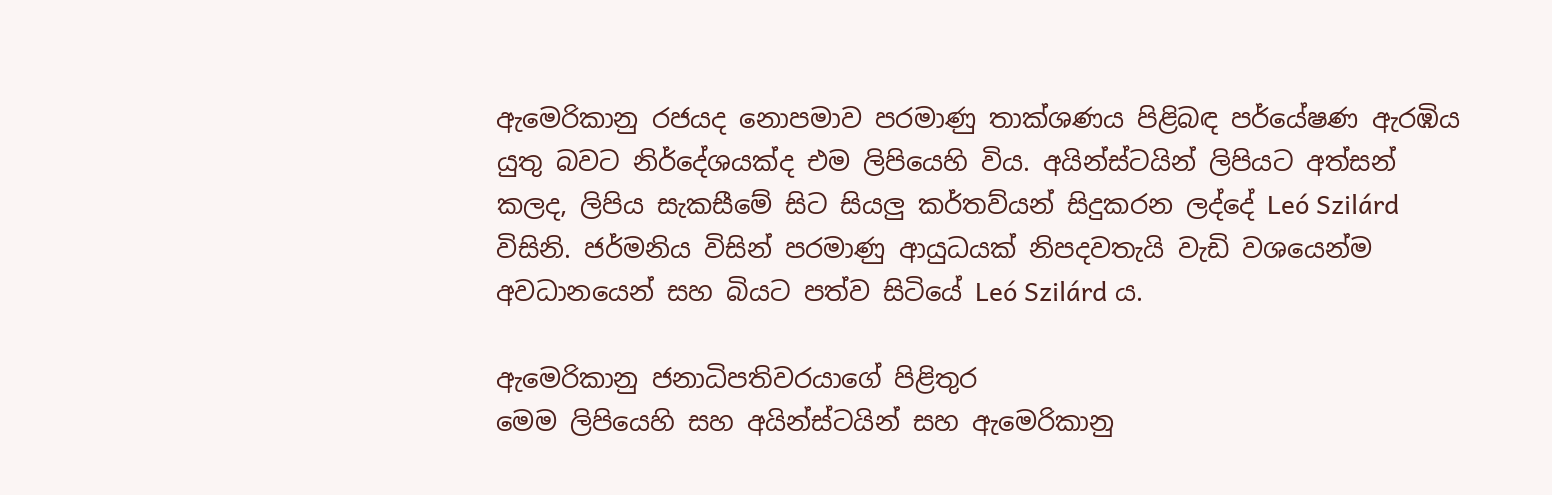ඇමෙරිකානු රජයද නොපමාව පරමාණු තාක්ශණය පිළිබඳ පර්යේෂණ ඇරඹිය යුතු බවට නිර්දේශයක්ද එම ලිපියෙහි විය. අයින්ස්ටයින් ලිපියට අත්සන් කලද, ලිපිය සැකසීමේ සිට සියලු කර්තව්යන් සිදුකරන ලද්දේ Leó Szilárd විසිනි. ජර්මනිය විසින් පරමාණු ආයුධයක් නිපදවතැයි වැඩි වශයෙන්ම අවධානයෙන් සහ බියට පත්ව සිටියේ Leó Szilárd ය.

ඇමෙරිකානු ජනාධිපතිවරයාගේ පිළිතුර
මෙම ලිපියෙහි සහ අයින්ස්ටයින් සහ ඇමෙරිකානු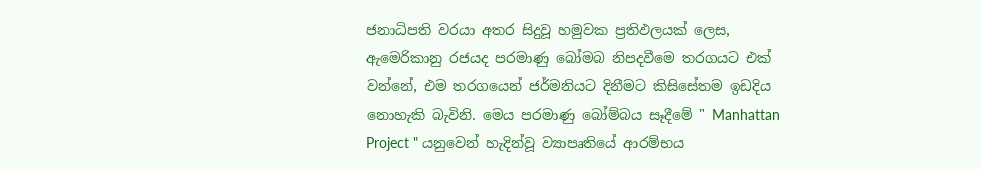ජනාධිපති වරයා අතර සිදුවූ හමුවක ප්‍රතිඵලයක් ලෙස, ඇමෙරිකානු රජයද පරමාණු බෝමබ නිපදවීමෙ තරගයට එක් වන්නේ, එම තරගයෙන් ජර්මනියට දිනීමට කිසිසේතම ඉඩදිය නොහැකි බැවිනි. මෙය පරමාණු බෝම්බය සෑදීමේ " Manhattan Project " යනුවෙන් හැදින්වූ ව්‍යාපෘතියේ ආරම්භය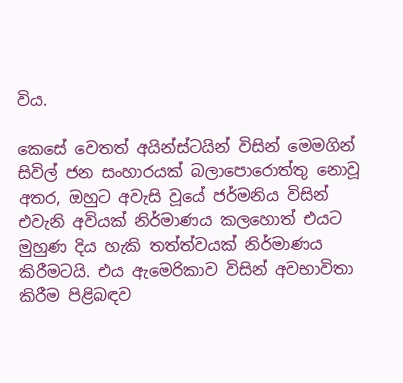විය.

කෙසේ වෙතත් අයින්ස්ටයින් විසින් මෙමගින් සිවිල් ජන සංහාරයක් බලාපොරොත්තු නොවූ අතර, ඔහුට අවැසි වූයේ ජර්මනිය විසින් එවැනි අවියක් නිර්මාණය කලහොත් එයට මුහුණ දිය හැකි තත්ත්වයක් නිර්මාණය කිරීමටයි. එය ඇමෙරිකාව විසින් අවභාවිතා කිරීම පිළිබඳව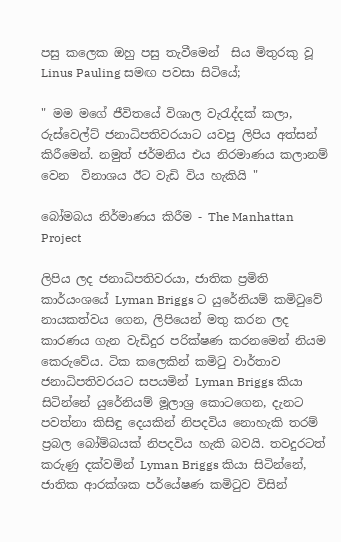පසු කලෙක ඔහු පසු තැවීමෙන්  සිය මිතුරකු වූ Linus Pauling සමඟ පවසා සිටියේ;

" මම මගේ ජීවිතයේ විශාල වැරැද්දක් කලා, රුස්වෙල්ට් ජනාධිපතිවරයාට යවපු ලිපිය අත්සන් කිරීමෙන්. නමුත් ජර්මනිය එය නිරමාණය කලානම් වෙන  විනාශය ඊට වැඩි විය හැකියි "

බෝමබය නිර්මාණය කිරීම - The Manhattan Project

ලිපිය ලද ජනාධිපතිවරයා, ජාතික ප්‍රමිති කාර්යංශයේ Lyman Briggs ට යුරේනියම් කමිටුවේ නායකත්වය ගෙන, ලිපියෙන් මතු කරන ලද කාරණය ගැන වැඩිදුර පරික්ෂණ කරනමෙන් නියම කෙරුවේය. ටික කලෙකින් කමිටු වාර්තාව ජනාධිපතිවරයට සපයමින් Lyman Briggs කියා සිටින්නේ යුරේනියම් මූලාශ්‍ර කොටගෙන, දැනට පවත්නා කිසිඳු දෙයකින් නිපදවිය නොහැකි තරම් ප්‍රබල බෝම්බයක් නිපදවිය හැකි බවයි. තවදුරටත් කරුණු දක්වමින් Lyman Briggs කියා සිටින්නේ, ජාතික ආරක්ශක පර්යේෂණ කමිටුව විසින්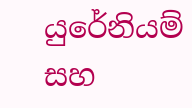යුරේනියම් සහ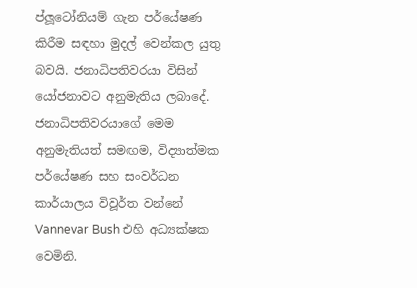ප්ලූටෝනියම් ගැන පර්යේෂණ කිරීම සඳහා මුදල් වෙන්කල යුතු බවයි. ජනාධිපතිවරයා විසින් යෝජනාවට අනුමැතිය ලබාදේ. ජනාධිපතිවරයාගේ මෙම අනුමැතියත් සමඟම, විද්‍යාත්මක පර්යේෂණ සහ සංවර්ධන කාර්යාලය විවූර්ත වන්නේ Vannevar Bush එහි අධ්‍යක්ෂක වෙමිනි.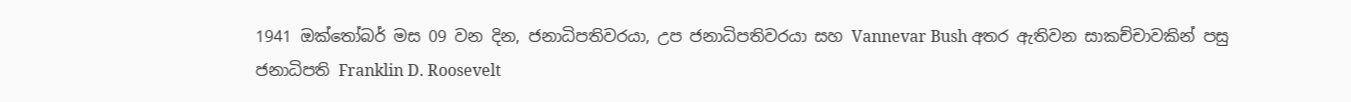1941 ඔක්තෝබර් මස 09 වන දින, ජනාධිපතිවරයා, උප ජනාධිපතිවරයා සහ Vannevar Bush අතර ඇතිවන සාකච්චාවකින් පසු ජනාධිපති Franklin D. Roosevelt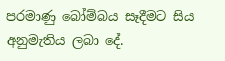පරමාණු බෝම්බය සෑදීමට සිය අනුමැතිය ලබා දේ.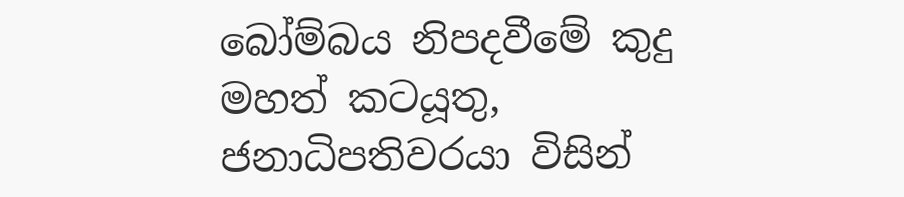බෝම්බය නිපදවීමේ කුදු මහත් කටයූතු, ජනාධිපතිවරයා විසින්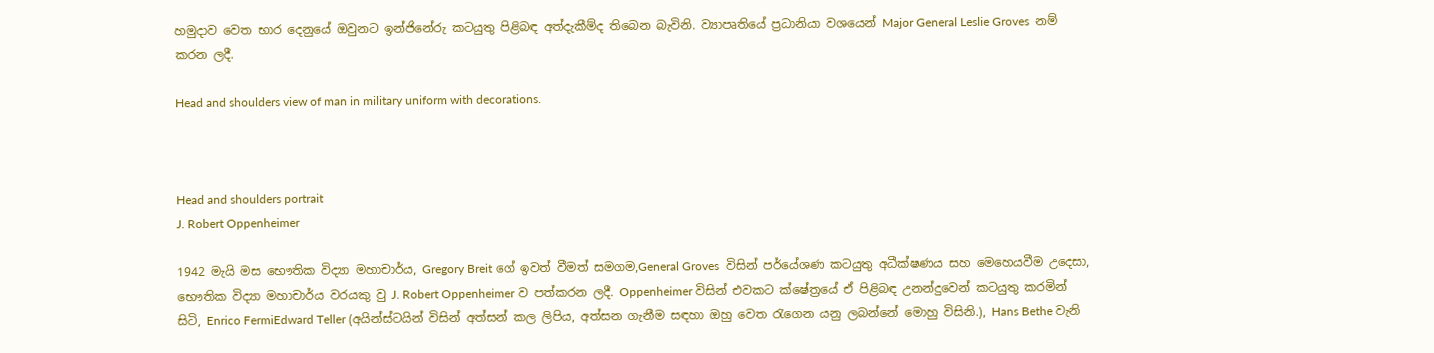හමුදාව වෙත භාර දෙනුයේ ඔවුනට ඉන්ජිනේරු කටයුතු පිළිබඳ අත්දැකීම්ද තිබෙන බැවිනි. ව්‍යාපෘතියේ ප්‍රධානියා වශයෙන් Major General Leslie Groves  නම් කරන ලදී.

Head and shoulders view of man in military uniform with decorations.



Head and shoulders portrait
J. Robert Oppenheimer

1942 මැයි මස භෞතික විද්‍යා මහාචාර්ය, Gregory Breit ගේ ඉවත් වීමත් සමගම,General Groves  විසින් පර්යේශණ කටයුතු අධීක්ෂණය සහ මෙහෙයවීම උදෙසා, භෞතික විද්‍යා මහාචාර්ය වරයකු වු J. Robert Oppenheimer ව පත්කරන ලදී. Oppenheimer විසින් එවකට ක්ෂේත්‍රයේ ඒ පිළිබඳ උනන්දුවෙන් කටයුතු කරමින් සිටි, Enrico FermiEdward Teller (අයින්ස්ටයින් විසින් අත්සන් කල ලිපිය, අත්සන ගැනීම සඳහා ඔහු වෙත රැගෙන යනු ලබන්නේ මොහු විසිනි.), Hans Bethe වැනි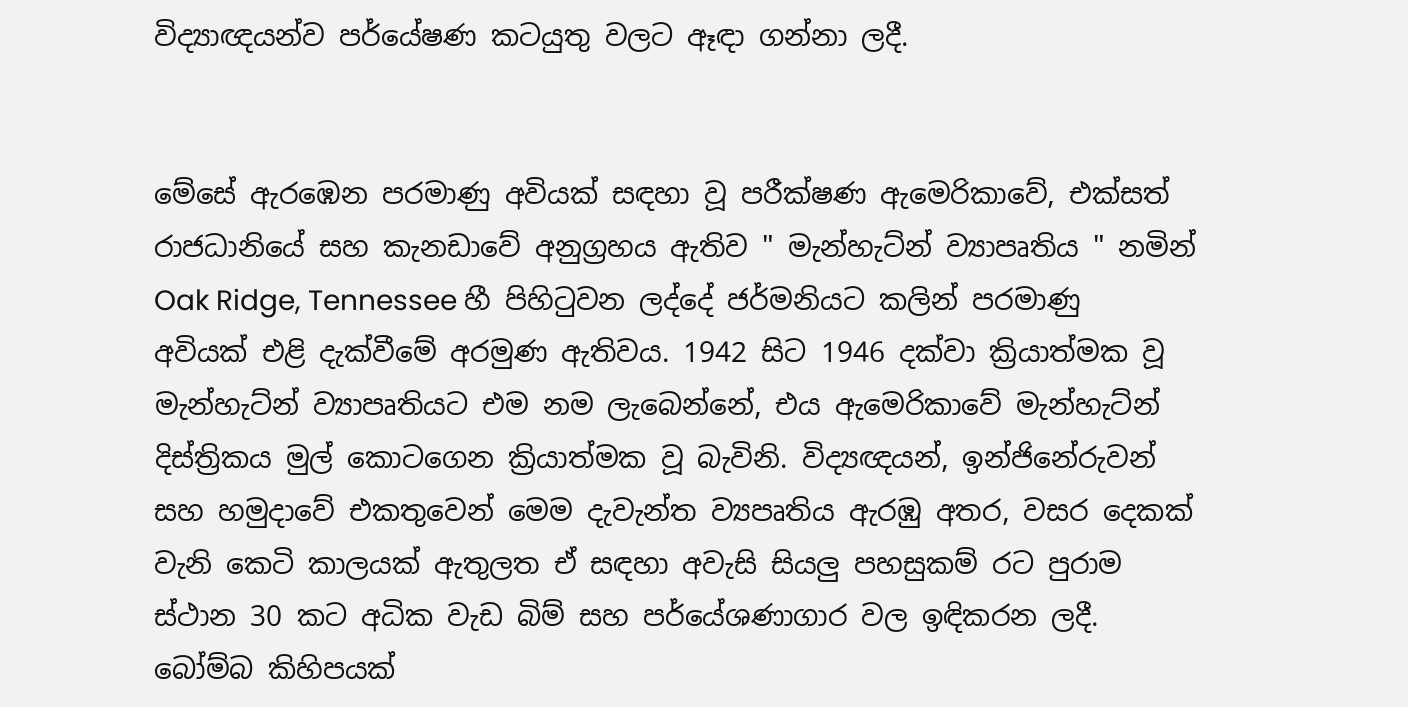විද්‍යාඥයන්ව පර්යේෂණ කටයුතු වලට ඈඳා ගන්නා ලදී.


මේසේ ඇරඹෙන පරමාණු අවියක් සඳහා වූ පරීක්ෂණ ඇමෙරිකාවේ, එක්සත් රාජධානියේ සහ කැනඩාවේ අනුග්‍රහය ඇතිව " මැන්හැට්න් ව්‍යාපෘතිය " නමින් Oak Ridge, Tennessee හී පිහිටුවන ලද්දේ ජර්මනියට කලින් පරමාණු අවියක් එළි දැක්වීමේ අරමුණ ඇතිවය. 1942 සිට 1946 දක්වා ක්‍රියාත්මක වූ මැන්හැට්න් ව්‍යාපෘතියට එම නම ලැබෙන්නේ, එය ඇමෙරිකාවේ මැන්හැට්න් දිස්ත්‍රිකය මුල් කොටගෙන ක්‍රියාත්මක වූ බැවිනි. විද්‍යඥයන්, ඉන්ජිනේරුවන් සහ හමුදාවේ එකතුවෙන් මෙම දැවැන්ත ව්‍යපෘතිය ඇරඹු අතර, වසර දෙකක් වැනි කෙටි කාලයක් ඇතුලත ඒ සඳහා අවැසි සියලු පහසුකම් රට පුරාම ස්ථාන 30 කට අධික වැඩ බිම් සහ පර්යේශණාගාර වල ඉඳිකරන ලදී. බෝම්බ කිහිපයක්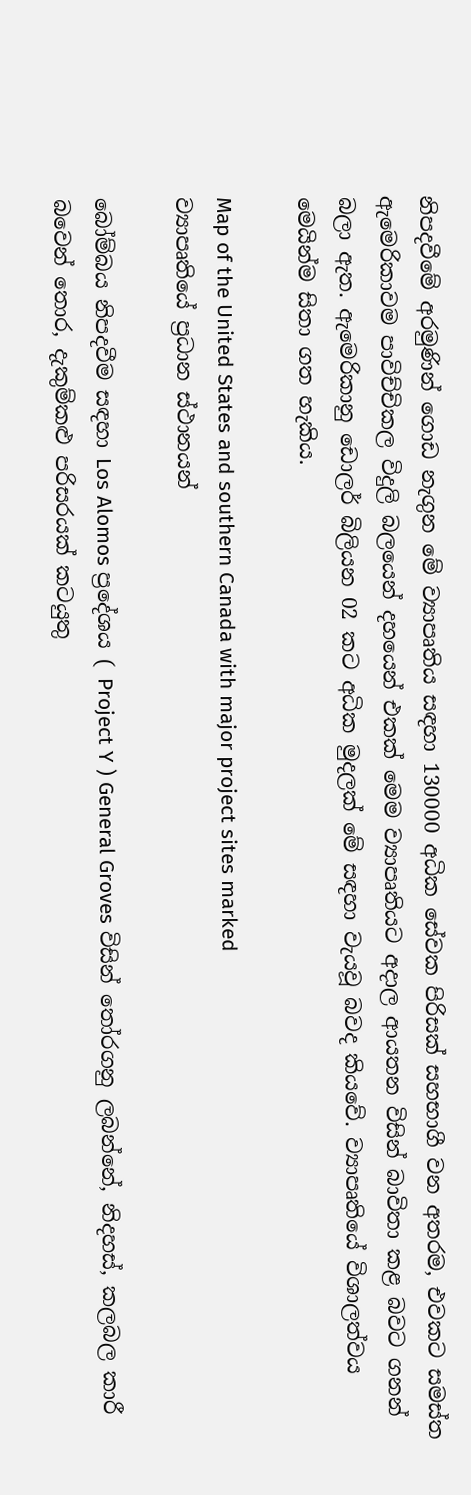නිපදවීමේ අරමුණින් ගොඩ නැගුන මේ ව්‍යාපෘතිය සඳහා 130000 අධික සේවක පිරිසක් සහභාගී වන අතරම, එවකට සමස්ත ඇමෙරිකාවම පාවිච්චිකල විදුලි බලයෙන් දහයෙන් එකක් මෙම ව්‍යාපෘතියට අදාල ආයතන විසින් බාවිතා කළ බවට ගනන් බලා ඇත. ඇමෙරිකානු ඩොලර් බිලියන 02 කට අධික මුදලක් මේ සඳහා වැයවූ බවද කියවේ. ව්‍යාපෘතියේ විශාලත්වය මෙයින්ම සිතා ගත හැකිය.

Map of the United States and southern Canada with major project sites marked
ව්‍යාපෘතියේ ප්‍රධාන ස්ථානයන්

බෝම්බය නිපදවීම සඳහා Los Alomos ප්‍රදේශය ( Project Y ) General Groves විසින් තෝරගනු ලබන්නේ, නිදහස්, කලබල කාරී බවෙන් තොර, දැකුම්කළු පරිසරයක් කටයුතු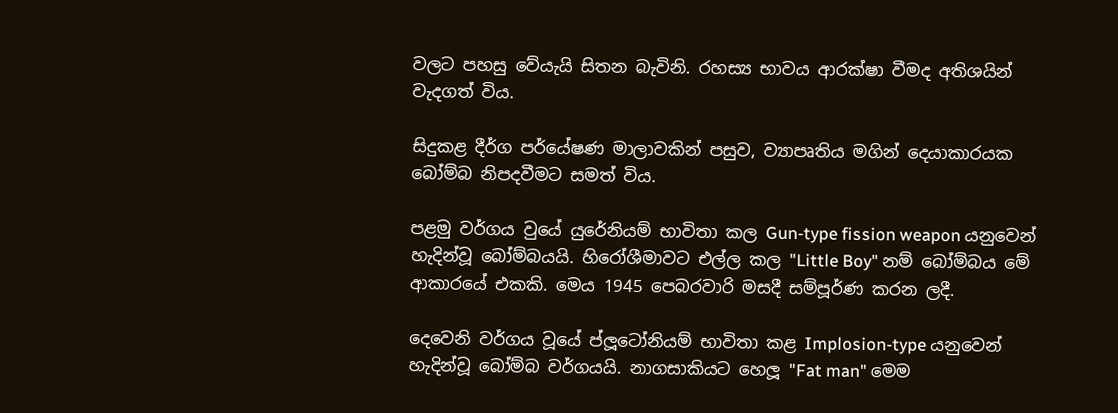වලට පහසු වේයැයි සිතන බැවිනි. රහස්‍ය භාවය ආරක්ෂා වීමද අතිශයින් වැදගත් විය.

සිදුකළ දීර්ග පර්යේෂණ මාලාවකින් පසුව, ව්‍යාපෘතිය මගින් දෙයාකාරයක බෝම්බ නිපදවීමට සමත් විය.

පළමු වර්ගය වුයේ යුරේනියම් භාවිතා කල Gun-type fission weapon යනුවෙන් හැදින්වූ බෝම්බයයි. හිරෝශීමාවට එල්ල කල "Little Boy" නම් බෝම්බය මේ ආකාරයේ එකකි. මෙය 1945 පෙබරවාරි මසදී සම්පූර්ණ කරන ලදී.

දෙවෙනි වර්ගය වූයේ ප්ලූටෝනියම් භාවිතා කළ Implosion-type යනුවෙන් හැදින්වූ බෝම්බ වර්ගයයි. නාගසාකියට හෙලූ "Fat man" මෙම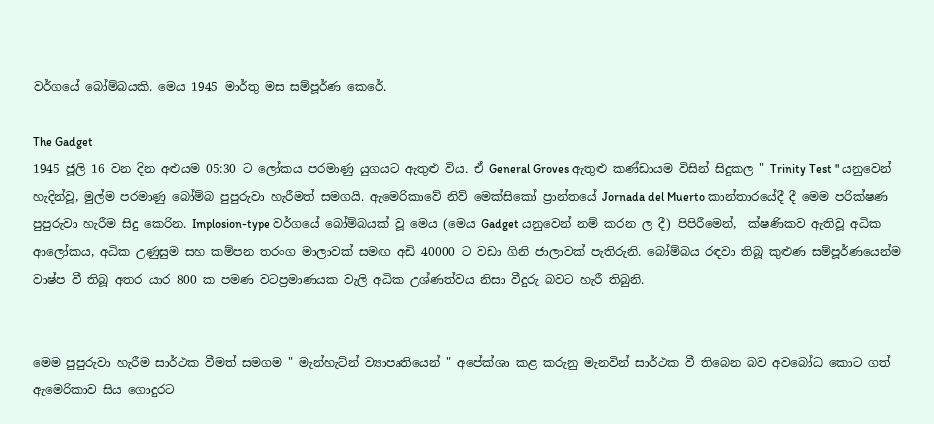වර්ගයේ බෝම්බයකි. මෙය 1945 මාර්තු මස සම්පූර්ණ කෙරේ.

The Gadget
1945 ජූලි 16 වන දින අළුයම 05:30 ට ලෝකය පරමාණු යුගයට ඇතුළු විය. ඒ General Groves ඇතුළු කණ්ඩායම විසින් සිදුකල " Trinity Test " යනුවෙන් හැදින්වූ, මුල්ම පරමාණු බෝම්බ පුපුරුවා හැරීමත් සමගයි. ඇමෙරිකාවේ නිව් මෙක්සිකෝ ප්‍රාන්තයේ Jornada del Muerto කාන්තාරයේදී දී මෙම පරික්ෂණ පුපුරුවා හැරීම සිදු කෙරින. Implosion-type වර්ගයේ බෝම්බයක් වූ මෙය (මෙය Gadget යනුවෙන් නම් කරන ල දී) පිපිරීමෙන්,  ක්ෂණිකව ඇතිවූ අධික ආලෝකය, අධික උණුසුම සහ කම්පන තරංග මාලාවක් සමඟ අඩි 40000 ට වඩා ගිනි ජාලාවක් පැතිරුනි. බෝම්බය රඳවා තිබූ කුළුණ සම්පූර්ණයෙන්ම වාෂ්ප වී තිබූ අතර යාර 800 ක පමණ වටප්‍රමාණයක වැලි අධික උශ්ණත්වය නිසා වීදුරු බවට හැරී තිබුනි.


මෙම පුපුරුවා හැරීම සාර්ථක වීමත් සමගම " මැන්හැට්න් ව්‍යාපෘතියෙන් " අපේක්ශා කළ කරුනු මැනවින් සාර්ථක වී තිබෙන බව අවබෝධ කොට ගත් ඇමෙරිකාව සිය ගොදුරට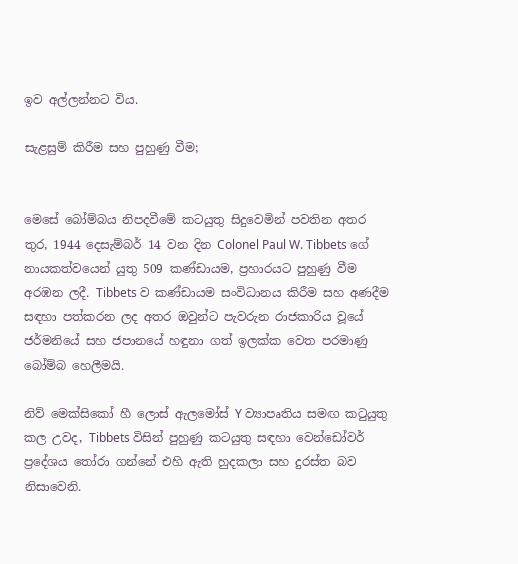ඉව අල්ලන්නට විය.

සැළසුම් කිරීම සහ පුහුණු වීම;


මෙසේ බෝම්බය නිපදවීමේ කටයුතු සිදුවෙමින් පවතින අතර තුර, 1944 දෙසැම්බර් 14 වන දින Colonel Paul W. Tibbets ගේ නායකත්වයෙන් යුතු 509 කණ්ඩායම, ප්‍රහාරයට පුහුණු වීම අරඹන ලදී. Tibbets ව කණ්ඩායම සංවිධානය කිරීම සහ අණදීම සඳහා පත්කරන ලද අතර ඔවුන්ට පැවරුන රාජකාරිය වූයේ ජර්මනියේ සහ ජපානයේ හඳුනා ගත් ඉලක්ක වෙත පරමාණු බෝම්බ හෙලීමයි.

නිව් මෙක්සිකෝ හී ලොස් ඇලමෝස් Y ව්‍යාපෘතිය සමඟ කටුයුතු කල උවද, Tibbets විසින් පුහුණු කටයුතු සඳහා වෙන්ඩෝවර් ප්‍රදේශය තෝරා ගන්නේ එහි ඇති හුදකලා සහ දුරස්ත බව නිසාවෙනි.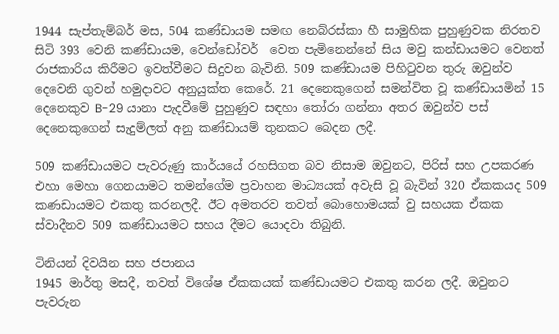1944 සැප්තැම්බර් මස, 504 කණ්ඩායම සමඟ නෙබ්රස්කා හී සාමුහික පුහුණුවක නිරතව සිටි 393 වෙනි කණ්ඩායම, වෙන්ඩෝවර්  වෙත පැමිනෙන්නේ සිය මවු කන්ඩායමට වෙනත් රාජකාරිය කිරීමට ඉවත්වීමට සිදුවන බැවිනි. 509 කණ්ඩායම පිහිටුවන තුරු ඔවුන්ව දෙවෙනි ගුවන් හමුදාවට අනුයුක්ත කෙරේ. 21 දෙනෙකුගෙන් සමන්විත වූ කණ්ඩායමින් 15 දෙනෙකුව B-29 යානා පැදවීමේ පුහුණුව සඳහා තෝරා ගන්නා අතර ඔවුන්ව පස් දෙනෙකුගෙන් සැදුම්ලත් අනු කණ්ඩායම් තුනකට බෙදන ලදී.

509 කණ්ඩායමට පැවරුණු කාර්යයේ රහසිගත බව නිසාම ඔවුනට, පිරිස් සහ උපකරණ එහා මෙහා ගෙනයාමට තමන්ගේම ප්‍රවාහන මාධ්‍යයක් අවැසි වූ බැවින් 320 ඒකකයද 509 කණඩායමට එකතු කරනලදී. ඊට අමතරව තවත් බොහොමයක් වු සහයක ඒකක ස්වාදීනව 509 කණ්ඩායමට සහය දීමට යොදවා තිබුනි.

ටිනියන් දිවයින සහ ජපානය
1945 මාර්තු මසදී, තවත් විශේෂ ඒකකයක් කණ්ඩායමට එකතු කරන ලදී. ඔවුනට පැවරුන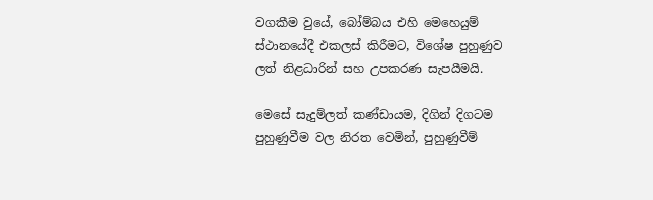වගකීම වුයේ, බෝම්බය එහි මෙහෙයුම් ස්ථානයේදී එකලස් කිරීමට, විශේෂ පුහුණුව ලත් නිළධාරින් සහ උපකරණ සැපයීමයි.

මෙසේ සැදුම්ලත් කණ්ඩායම, දිගින් දිගටම පුහුණුවීම වල නිරත වෙමින්, පුහුණුවීම්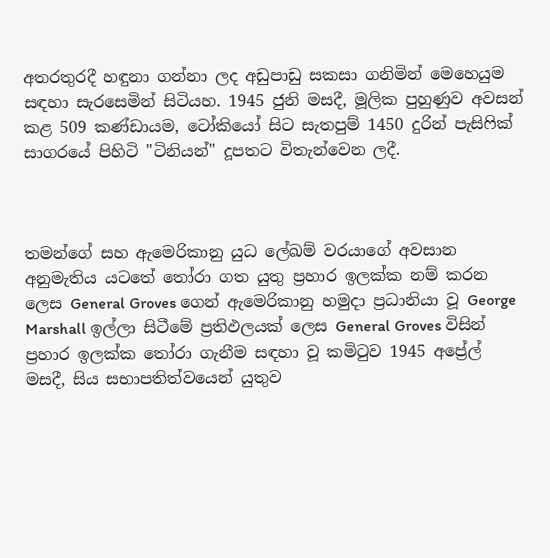අතරතුරදී හඳුනා ගන්නා ලද අඩුපාඩු සකසා ගනිමින් මෙහෙයුම සඳහා සැරසෙමින් සිටියහ. 1945 ජුනි මසදී, මූලික පුහුණුව අවසන් කළ 509 කණ්ඩායම, ටෝකියෝ සිට සැතපුම් 1450 දුරින් පැසිෆික් සාගරයේ පිහිටි "ටිනියන්" දූපතට විතැන්වෙන ලදී.



තමන්ගේ සහ ඇමෙරිකානු යුධ ලේඛම් වරයාගේ අවසාන අනුමැතිය යටතේ තෝරා ගත යුතු ප්‍රහාර ඉලක්ක නම් කරන ලෙස General Groves ගෙන් ඇමෙරිකානු හමුදා ප්‍රධානියා වූ George Marshall ඉල්ලා සිටීමේ ප්‍රතිඵලයක් ලෙස General Groves විසින් ප්‍රහාර ඉලක්ක තෝරා ගැනීම සඳහා වූ කමිටුව 1945 අප්‍රේල් මසදී, සිය සභාපතිත්වයෙන් යුතුව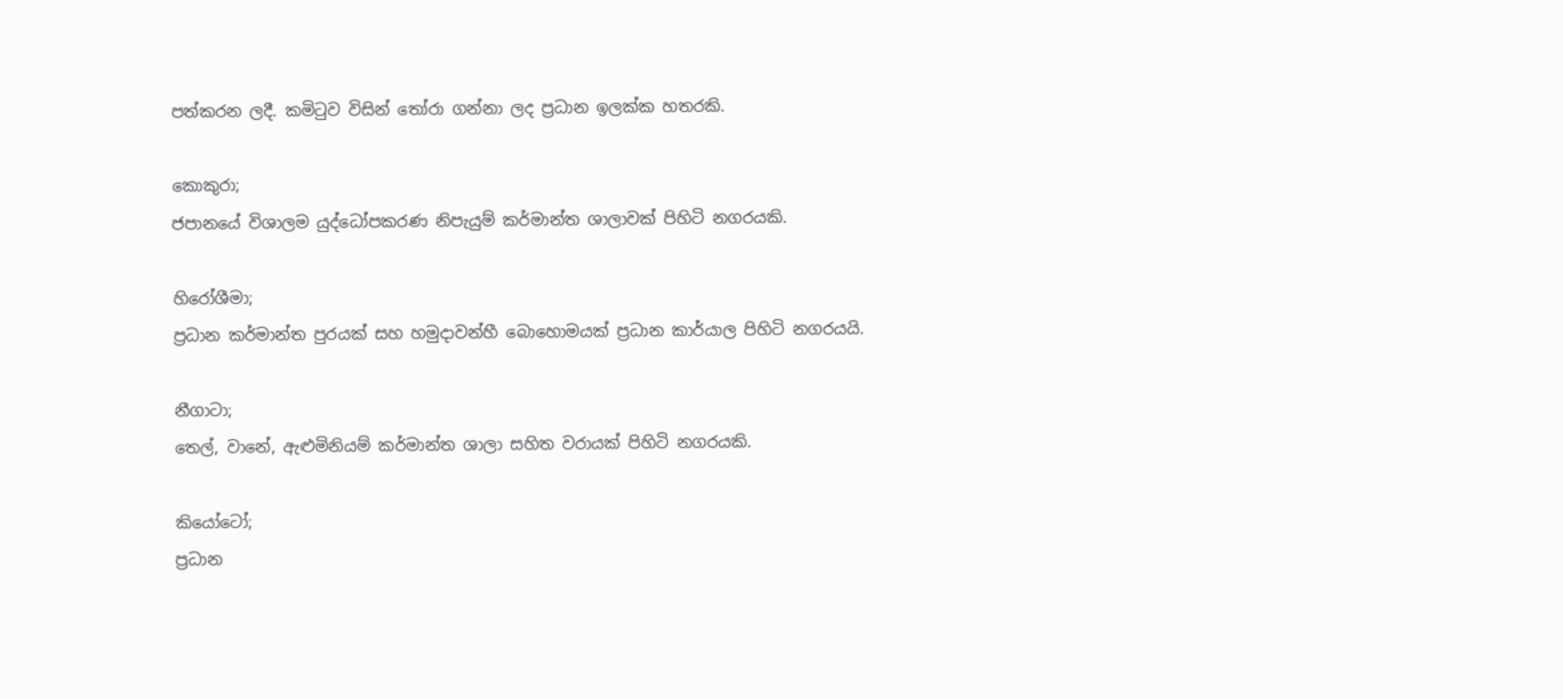පත්කරන ලදී. කමිටුව විසින් තෝරා ගන්නා ලද ප්‍රධාන ඉලක්ක හතරකි.

කොකුරා;
ජපානයේ විශාලම යුද්ධෝපකරණ නිපැයුම් කර්මාන්ත ශාලාවක් පිහිටි නගරයකි.

හිරෝශීමා;
ප්‍රධාන කර්මාන්ත පුරයක් සහ හමුදාවන්හී බොහොමයක් ප්‍රධාන කාර්යාල පිහිටි නගරයයි.

නීගාටා;
තෙල්, වානේ, ඇළුමිනියම් කර්මාන්ත ශාලා සහිත වරායක් පිහිටි නගරයකි.

කියෝටෝ;
ප්‍රධාන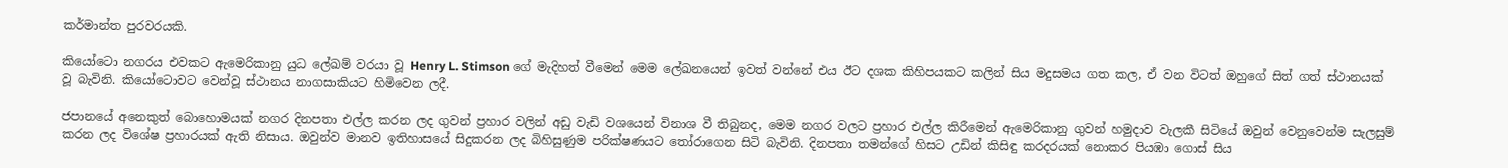කර්මාන්ත පුරවරයකි.

කියෝටො නගරය එවකට ඇමෙරිකානු යුධ ලේඛම් වරයා වූ Henry L. Stimson ගේ මැදිහත් වීමෙන් මෙම ලේඛනයෙන් ඉවත් වන්නේ එය ඊට දශක කිහිපයකට කලින් සිය මදුසමය ගත කල, ඒ වන විටත් ඔහුගේ සිත් ගත් ස්ථානයක් වූ බැවිනි. කියෝටොවට වෙන්වූ ස්ථානය නාගසාකියට හිමිවෙන ලදී.

ජපානයේ අනෙකුත් බොහොමයක් නගර දිනපතා එල්ල කරන ලද ගුවන් ප්‍රහාර වලින් අඩු වැඩි වශයෙන් විනාශ වී තිබුනද, මෙම නගර වලට ප්‍රහාර එල්ල කිරීමෙන් ඇමෙරිකානු ගුවන් හමුදාව වැලකී සිටියේ ඔවුන් වෙනුවෙන්ම සැලසුම් කරන ලද විශේෂ ප්‍රහාරයක් ඇති නිසාය. ඔවුන්ව මානව ඉතිහාසයේ සිදුකරන ලද බිහිසුණුම පරික්ෂණයට තෝරාගෙන සිටි බැවිනි. දිනපතා තමන්ගේ හිසට උඩින් කිසිඳු කරදරයක් නොකර පියඹා ගොස් සිය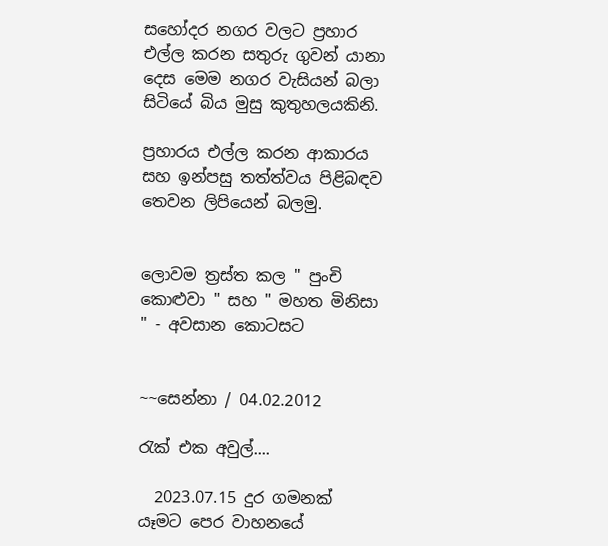සහෝදර නගර වලට ප්‍රහාර එල්ල කරන සතුරු ගුවන් යානා දෙස මෙම නගර වැසියන් බලා සිටියේ බිය මුසු කුතුහලයකිනි.

ප්‍රහාරය එල්ල කරන ආකාරය සහ ඉන්පසු තත්ත්වය පිළිබඳව තෙවන ලිපියෙන් බලමු.


ලොවම ත්‍රස්ත කල " පුංචි කොළුවා " සහ " මහත මිනිසා " - අවසාන කොටසට


~~සෙන්නා / 04.02.2012

රැක් එක අවුල්....

  2023.07.15 දුර ගමනක් යෑමට පෙර වාහනයේ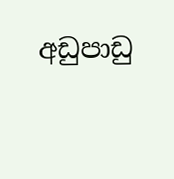අඩුපාඩු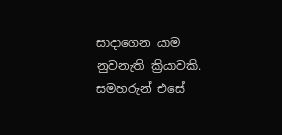සාදාගෙන යාම නුවනැති ක්‍රියාවකි. සමහරුන් එසේ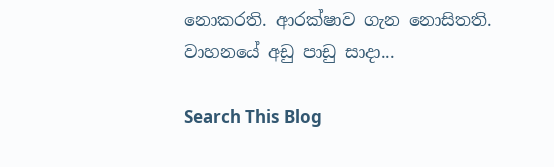නොකරති. ආරක්ෂාව ගැන නොසිතති. වාහනයේ අඩු පාඩු සාදා...

Search This Blog